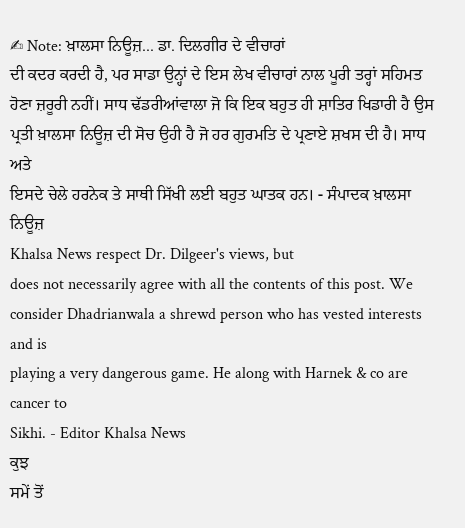✍ Note: ਖ਼ਾਲਸਾ ਨਿਊਜ਼... ਡਾ. ਦਿਲਗੀਰ ਦੇ ਵੀਚਾਰਾਂ
ਦੀ ਕਦਰ ਕਰਦੀ ਹੈ, ਪਰ ਸਾਡਾ ਉਨ੍ਹਾਂ ਦੇ ਇਸ ਲੇਖ ਵੀਚਾਰਾਂ ਨਾਲ ਪੂਰੀ ਤਰ੍ਹਾਂ ਸਹਿਮਤ
ਹੋਣਾ ਜ਼ਰੂਰੀ ਨਹੀਂ। ਸਾਧ ਢੱਡਰੀਆਂਵਾਲਾ ਜੋ ਕਿ ਇਕ ਬਹੁਤ ਹੀ ਸ਼ਾਤਿਰ ਖਿਡਾਰੀ ਹੈ ਉਸ
ਪ੍ਰਤੀ ਖ਼ਾਲਸਾ ਨਿਊਜ਼ ਦੀ ਸੋਚ ਉਹੀ ਹੈ ਜੋ ਹਰ ਗੁਰਮਤਿ ਦੇ ਪ੍ਰਣਾਏ ਸ਼ਖਸ ਦੀ ਹੈ। ਸਾਧ ਅਤੇ
ਇਸਦੇ ਚੇਲੇ ਹਰਨੇਕ ਤੇ ਸਾਥੀ ਸਿੱਖੀ ਲਈ ਬਹੁਤ ਘਾਤਕ ਹਨ। - ਸੰਪਾਦਕ ਖ਼ਾਲਸਾ ਨਿਊਜ਼
Khalsa News respect Dr. Dilgeer's views, but
does not necessarily agree with all the contents of this post. We
consider Dhadrianwala a shrewd person who has vested interests and is
playing a very dangerous game. He along with Harnek & co are cancer to
Sikhi. - Editor Khalsa News
ਕੁਝ
ਸਮੇਂ ਤੋਂ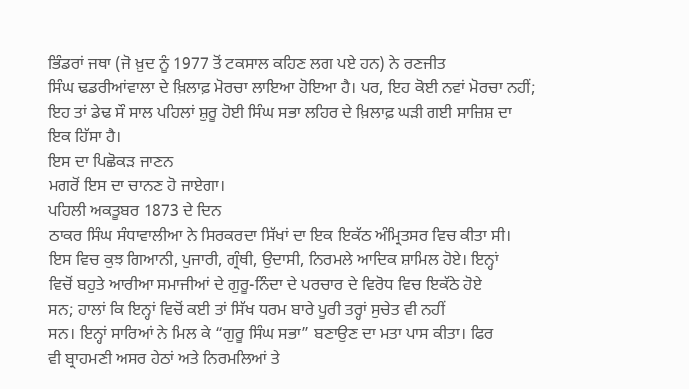ਭਿੰਡਰਾਂ ਜਥਾ (ਜੋ ਖ਼ੁਦ ਨੂੰ 1977 ਤੋਂ ਟਕਸਾਲ ਕਹਿਣ ਲਗ ਪਏ ਹਨ) ਨੇ ਰਣਜੀਤ
ਸਿੰਘ ਢਡਰੀਆਂਵਾਲਾ ਦੇ ਖ਼ਿਲਾਫ਼ ਮੋਰਚਾ ਲਾਇਆ ਹੋਇਆ ਹੈ। ਪਰ, ਇਹ ਕੋਈ ਨਵਾਂ ਮੋਰਚਾ ਨਹੀਂ;
ਇਹ ਤਾਂ ਡੇਢ ਸੌ ਸਾਲ ਪਹਿਲਾਂ ਸ਼ੁਰੂ ਹੋਈ ਸਿੰਘ ਸਭਾ ਲਹਿਰ ਦੇ ਖ਼ਿਲਾਫ਼ ਘੜੀ ਗਈ ਸਾਜ਼ਿਸ਼ ਦਾ
ਇਕ ਹਿੱਸਾ ਹੈ।
ਇਸ ਦਾ ਪਿਛੋਕੜ ਜਾਣਨ
ਮਗਰੋਂ ਇਸ ਦਾ ਚਾਨਣ ਹੋ ਜਾਏਗਾ।
ਪਹਿਲੀ ਅਕਤੂਬਰ 1873 ਦੇ ਦਿਨ
ਠਾਕਰ ਸਿੰਘ ਸੰਧਾਵਾਲੀਆ ਨੇ ਸਿਰਕਰਦਾ ਸਿੱਖਾਂ ਦਾ ਇਕ ਇਕੱਠ ਅੰਮ੍ਰਿਤਸਰ ਵਿਚ ਕੀਤਾ ਸੀ।
ਇਸ ਵਿਚ ਕੁਝ ਗਿਆਨੀ, ਪੁਜਾਰੀ, ਗ੍ਰੰਥੀ, ਉਦਾਸੀ, ਨਿਰਮਲੇ ਆਦਿਕ ਸ਼ਾਮਿਲ ਹੋਏ। ਇਨ੍ਹਾਂ
ਵਿਚੋਂ ਬਹੁਤੇ ਆਰੀਆ ਸਮਾਜੀਆਂ ਦੇ ਗੁਰੂ-ਨਿੰਦਾ ਦੇ ਪਰਚਾਰ ਦੇ ਵਿਰੋਧ ਵਿਚ ਇਕੱਠੇ ਹੋਏ
ਸਨ; ਹਾਲਾਂ ਕਿ ਇਨ੍ਹਾਂ ਵਿਚੋਂ ਕਈ ਤਾਂ ਸਿੱਖ ਧਰਮ ਬਾਰੇ ਪੂਰੀ ਤਰ੍ਹਾਂ ਸੁਚੇਤ ਵੀ ਨਹੀਂ
ਸਨ। ਇਨ੍ਹਾਂ ਸਾਰਿਆਂ ਨੇ ਮਿਲ ਕੇ “ਗੁਰੂ ਸਿੰਘ ਸਭਾ” ਬਣਾਉਣ ਦਾ ਮਤਾ ਪਾਸ ਕੀਤਾ। ਫਿਰ
ਵੀ ਬ੍ਰਾਹਮਣੀ ਅਸਰ ਹੇਠਾਂ ਅਤੇ ਨਿਰਮਲਿਆਂ ਤੇ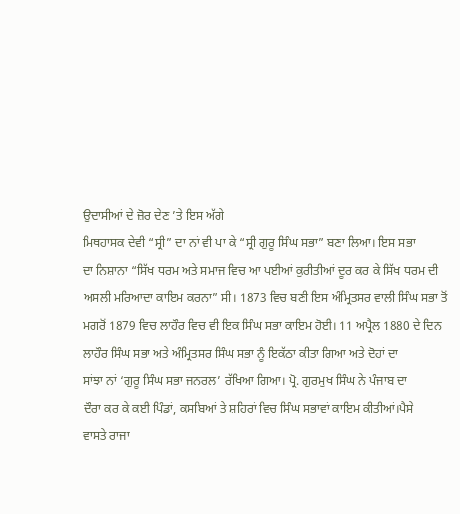ਉਦਾਸੀਆਂ ਦੇ ਜ਼ੋਰ ਦੇਣ ’ਤੇ ਇਸ ਅੱਗੇ
ਮਿਥਹਾਸਕ ਦੇਵੀ “ਸ੍ਰੀ” ਦਾ ਨਾਂ ਵੀ ਪਾ ਕੇ “ਸ੍ਰੀ ਗੁਰੂ ਸਿੰਘ ਸਭਾ” ਬਣਾ ਲਿਆ। ਇਸ ਸਭਾ
ਦਾ ਨਿਸ਼ਾਨਾ “ਸਿੱਖ ਧਰਮ ਅਤੇ ਸਮਾਜ ਵਿਚ ਆ ਪਈਆਂ ਕੁਰੀਤੀਆਂ ਦੂਰ ਕਰ ਕੇ ਸਿੱਖ ਧਰਮ ਦੀ
ਅਸਲੀ ਮਰਿਆਦਾ ਕਾਇਮ ਕਰਨਾ” ਸੀ। 1873 ਵਿਚ ਬਣੀ ਇਸ ਅੰਮ੍ਰਿਤਸਰ ਵਾਲੀ ਸਿੰਘ ਸਭਾ ਤੋਂ
ਮਗਰੋਂ 1879 ਵਿਚ ਲਾਹੌਰ ਵਿਚ ਵੀ ਇਕ ਸਿੰਘ ਸਭਾ ਕਾਇਮ ਹੋਈ। 11 ਅਪ੍ਰੈਲ 1880 ਦੇ ਦਿਨ
ਲਾਹੌਰ ਸਿੰਘ ਸਭਾ ਅਤੇ ਅੰਮ੍ਰਿਤਸਰ ਸਿੰਘ ਸਭਾ ਨੂੰ ਇਕੱਠਾ ਕੀਤਾ ਗਿਆ ਅਤੇ ਦੋਹਾਂ ਦਾ
ਸਾਂਝਾ ਨਾਂ ‘ਗੁਰੂ ਸਿੰਘ ਸਭਾ ਜਨਰਲ’ ਰੱਖਿਆ ਗਿਆ। ਪ੍ਰੋ. ਗੁਰਮੁਖ ਸਿੰਘ ਨੇ ਪੰਜਾਬ ਦਾ
ਦੌਰਾ ਕਰ ਕੇ ਕਈ ਪਿੰਡਾਂ, ਕਸਬਿਆਂ ਤੇ ਸ਼ਹਿਰਾਂ ਵਿਚ ਸਿੰਘ ਸਭਾਵਾਂ ਕਾਇਮ ਕੀਤੀਆਂ।ਪੈਸੇ
ਵਾਸਤੇ ਰਾਜਾ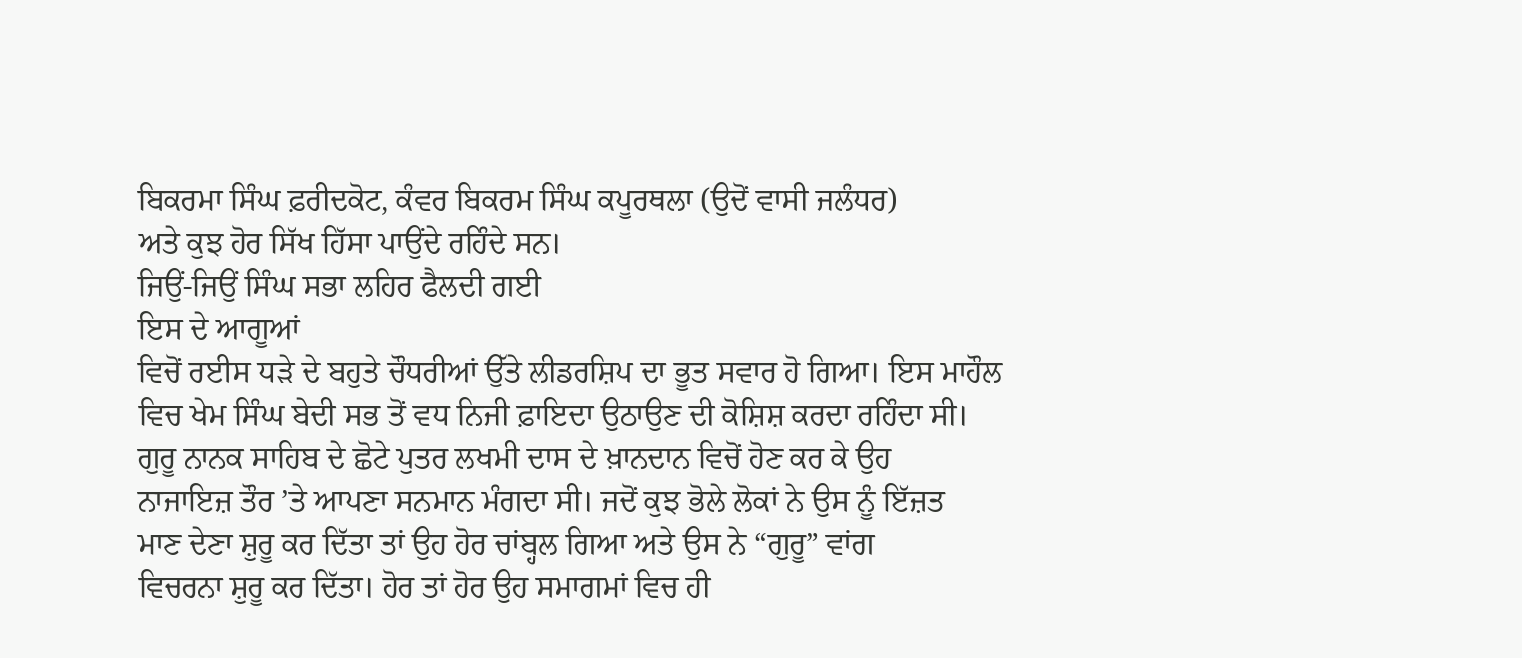ਬਿਕਰਮਾ ਸਿੰਘ ਫ਼ਰੀਦਕੋਟ, ਕੰਵਰ ਬਿਕਰਮ ਸਿੰਘ ਕਪੂਰਥਲਾ (ਉਦੋਂ ਵਾਸੀ ਜਲੰਧਰ)
ਅਤੇ ਕੁਝ ਹੋਰ ਸਿੱਖ ਹਿੱਸਾ ਪਾਉਂਦੇ ਰਹਿੰਦੇ ਸਨ।
ਜਿਉਂ-ਜਿਉਂ ਸਿੰਘ ਸਭਾ ਲਹਿਰ ਫੈਲਦੀ ਗਈ
ਇਸ ਦੇ ਆਗੂਆਂ
ਵਿਚੋਂ ਰਈਸ ਧੜੇ ਦੇ ਬਹੁਤੇ ਚੌਧਰੀਆਂ ਉੱਤੇ ਲੀਡਰਸ਼ਿਪ ਦਾ ਭੂਤ ਸਵਾਰ ਹੋ ਗਿਆ। ਇਸ ਮਾਹੌਲ
ਵਿਚ ਖੇਮ ਸਿੰਘ ਬੇਦੀ ਸਭ ਤੋਂ ਵਧ ਨਿਜੀ ਫ਼ਾਇਦਾ ਉਠਾਉਣ ਦੀ ਕੋਸ਼ਿਸ਼ ਕਰਦਾ ਰਹਿੰਦਾ ਸੀ।
ਗੁਰੂ ਨਾਨਕ ਸਾਹਿਬ ਦੇ ਛੋਟੇ ਪੁਤਰ ਲਖਮੀ ਦਾਸ ਦੇ ਖ਼ਾਨਦਾਨ ਵਿਚੋਂ ਹੋਣ ਕਰ ਕੇ ਉਹ
ਨਾਜਾਇਜ਼ ਤੌਰ ’ਤੇ ਆਪਣਾ ਸਨਮਾਨ ਮੰਗਦਾ ਸੀ। ਜਦੋਂ ਕੁਝ ਭੋਲੇ ਲੋਕਾਂ ਨੇ ਉਸ ਨੂੰ ਇੱਜ਼ਤ
ਮਾਣ ਦੇਣਾ ਸ਼ੁਰੂ ਕਰ ਦਿੱਤਾ ਤਾਂ ਉਹ ਹੋਰ ਚਾਂਬ੍ਹਲ ਗਿਆ ਅਤੇ ਉਸ ਨੇ “ਗੁਰੂ” ਵਾਂਗ
ਵਿਚਰਨਾ ਸ਼ੁਰੂ ਕਰ ਦਿੱਤਾ। ਹੋਰ ਤਾਂ ਹੋਰ ਉਹ ਸਮਾਗਮਾਂ ਵਿਚ ਹੀ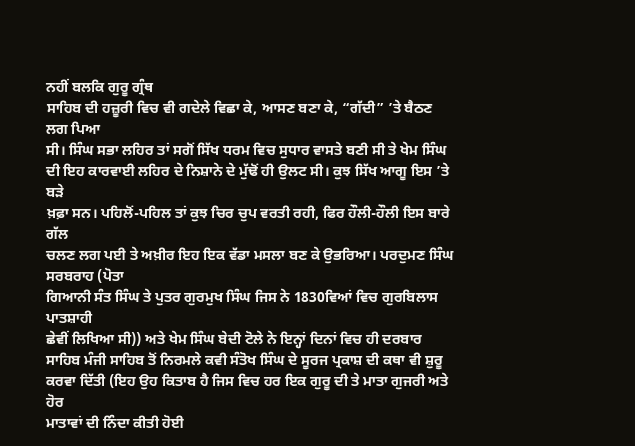ਨਹੀਂ ਬਲਕਿ ਗੁਰੂ ਗ੍ਰੰਥ
ਸਾਹਿਬ ਦੀ ਹਜ਼ੂਰੀ ਵਿਚ ਵੀ ਗਦੇਲੇ ਵਿਛਾ ਕੇ, ਆਸਣ ਬਣਾ ਕੇ, “ਗੱਦੀ” ’ਤੇ ਬੈਠਣ ਲਗ ਪਿਆ
ਸੀ। ਸਿੰਘ ਸਭਾ ਲਹਿਰ ਤਾਂ ਸਗੋਂ ਸਿੱਖ ਧਰਮ ਵਿਚ ਸੁਧਾਰ ਵਾਸਤੇ ਬਣੀ ਸੀ ਤੇ ਖੇਮ ਸਿੰਘ
ਦੀ ਇਹ ਕਾਰਵਾਈ ਲਹਿਰ ਦੇ ਨਿਸ਼ਾਨੇ ਦੇ ਮੁੱਢੋਂ ਹੀ ਉਲਟ ਸੀ। ਕੁਝ ਸਿੱਖ ਆਗੂ ਇਸ ’ਤੇ ਬੜੇ
ਖ਼ਫ਼ਾ ਸਨ। ਪਹਿਲੋਂ-ਪਹਿਲ ਤਾਂ ਕੁਝ ਚਿਰ ਚੁਪ ਵਰਤੀ ਰਹੀ, ਫਿਰ ਹੌਲੀ-ਹੌਲੀ ਇਸ ਬਾਰੇ ਗੱਲ
ਚਲਣ ਲਗ ਪਈ ਤੇ ਅਖ਼ੀਰ ਇਹ ਇਕ ਵੱਡਾ ਮਸਲਾ ਬਣ ਕੇ ਉਭਰਿਆ। ਪਰਦੁਮਣ ਸਿੰਘ ਸਰਬਰਾਹ (ਪੋਤਾ
ਗਿਆਨੀ ਸੰਤ ਸਿੰਘ ਤੇ ਪੁਤਰ ਗੁਰਮੁਖ ਸਿੰਘ ਜਿਸ ਨੇ 1830ਵਿਆਂ ਵਿਚ ਗੁਰਬਿਲਾਸ ਪਾਤਸ਼ਾਹੀ
ਛੇਵੀਂ ਲਿਖਿਆ ਸੀ)) ਅਤੇ ਖੇਮ ਸਿੰਘ ਬੇਦੀ ਟੋਲੇ ਨੇ ਇਨ੍ਹਾਂ ਦਿਨਾਂ ਵਿਚ ਹੀ ਦਰਬਾਰ
ਸਾਹਿਬ ਮੰਜੀ ਸਾਹਿਬ ਤੋਂ ਨਿਰਮਲੇ ਕਵੀ ਸੰਤੋਖ ਸਿੰਘ ਦੇ ਸੂਰਜ ਪ੍ਰਕਾਸ਼ ਦੀ ਕਥਾ ਵੀ ਸ਼ੁਰੂ
ਕਰਵਾ ਦਿੱਤੀ (ਇਹ ਉਹ ਕਿਤਾਬ ਹੈ ਜਿਸ ਵਿਚ ਹਰ ਇਕ ਗੁਰੂ ਦੀ ਤੇ ਮਾਤਾ ਗੁਜਰੀ ਅਤੇ ਹੋਰ
ਮਾਤਾਵਾਂ ਦੀ ਨਿੰਦਾ ਕੀਤੀ ਹੋਈ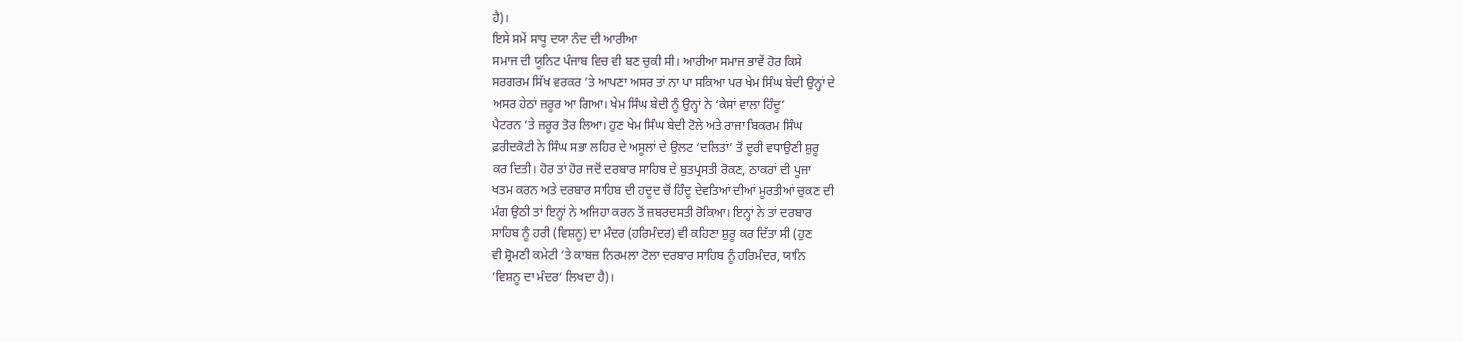ਹੈ)।
ਇਸੇ ਸਮੇਂ ਸਾਧੂ ਦਯਾ ਨੰਦ ਦੀ ਆਰੀਆ
ਸਮਾਜ ਦੀ ਯੂਨਿਟ ਪੰਜਾਬ ਵਿਚ ਵੀ ਬਣ ਚੁਕੀ ਸੀ। ਆਰੀਆ ਸਮਾਜ ਭਾਵੇਂ ਹੋਰ ਕਿਸੇ
ਸਰਗਰਮ ਸਿੱਖ ਵਰਕਰ ’ਤੇ ਆਪਣਾ ਅਸਰ ਤਾਂ ਨਾ ਪਾ ਸਕਿਆ ਪਰ ਖੇਮ ਸਿੰਘ ਬੇਦੀ ਉਨ੍ਹਾਂ ਦੇ
ਅਸਰ ਹੇਠਾਂ ਜ਼ਰੂਰ ਆ ਗਿਆ। ਖੇਮ ਸਿੰਘ ਬੇਦੀ ਨੂੰ ਉਨ੍ਹਾਂ ਨੇ ‘ਕੇਸਾਂ ਵਾਲਾ ਹਿੰਦੂ’
ਪੈਟਰਨ ’ਤੇ ਜ਼ਰੂਰ ਤੋਰ ਲਿਆ। ਹੁਣ ਖੇਮ ਸਿੰਘ ਬੇਦੀ ਟੋਲੇ ਅਤੇ ਰਾਜਾ ਬਿਕਰਮ ਸਿੰਘ
ਫ਼ਰੀਦਕੋਟੀ ਨੇ ਸਿੰਘ ਸਭਾ ਲਹਿਰ ਦੇ ਅਸੂਲਾਂ ਦੇ ਉਲਟ ‘ਦਲਿਤਾਂ’ ਤੋਂ ਦੂਰੀ ਵਧਾਉਣੀ ਸ਼ੁਰੂ
ਕਰ ਦਿਤੀ। ਹੋਰ ਤਾਂ ਹੋਰ ਜਦੋਂ ਦਰਬਾਰ ਸਾਹਿਬ ਦੇ ਬੁਤਪ੍ਰਸਤੀ ਰੋਕਣ, ਠਾਕਰਾਂ ਦੀ ਪੂਜਾ
ਖਤਮ ਕਰਨ ਅਤੇ ਦਰਬਾਰ ਸਾਹਿਬ ਦੀ ਹਦੂਦ ਚੋਂ ਹਿੰਦੂ ਦੇਵਤਿਆਂ ਦੀਆਂ ਮੂਰਤੀਆਂ ਚੁਕਣ ਦੀ
ਮੰਗ ਉਠੀ ਤਾਂ ਇਨ੍ਹਾਂ ਨੇ ਅਜਿਹਾ ਕਰਨ ਤੋਂ ਜ਼ਬਰਦਸਤੀ ਰੋਕਿਆ। ਇਨ੍ਹਾਂ ਨੇ ਤਾਂ ਦਰਬਾਰ
ਸਾਹਿਬ ਨੂੰ ਹਰੀ (ਵਿਸ਼ਨੂ) ਦਾ ਮੰਦਰ (ਹਰਿਮੰਦਰ) ਵੀ ਕਹਿਣਾ ਸ਼ੁਰੂ ਕਰ ਦਿੱਤਾ ਸੀ (ਹੁਣ
ਵੀ ਸ਼੍ਰੋਮਣੀ ਕਮੇਟੀ ’ਤੇ ਕਾਬਜ਼ ਨਿਰਮਲਾ ਟੋਲਾ ਦਰਬਾਰ ਸਾਹਿਬ ਨੂੰ ਹਰਿਮੰਦਰ, ਯਾਨਿ
‘ਵਿਸ਼ਨੂ ਦਾ ਮੰਦਰ’ ਲਿਖਦਾ ਹੈ)।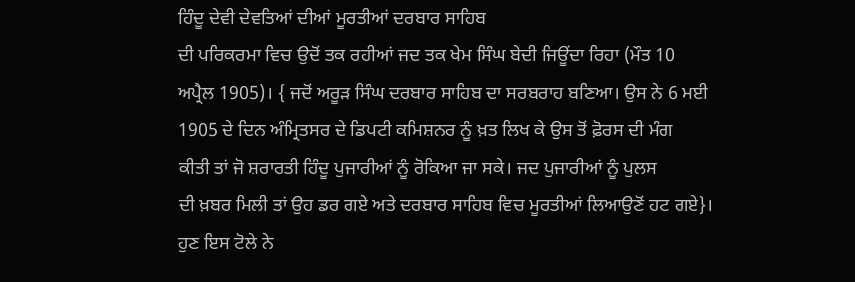ਹਿੰਦੂ ਦੇਵੀ ਦੇਵਤਿਆਂ ਦੀਆਂ ਮੂਰਤੀਆਂ ਦਰਬਾਰ ਸਾਹਿਬ
ਦੀ ਪਰਿਕਰਮਾ ਵਿਚ ਉਦੋਂ ਤਕ ਰਹੀਆਂ ਜਦ ਤਕ ਖੇਮ ਸਿੰਘ ਬੇਦੀ ਜਿਊਂਦਾ ਰਿਹਾ (ਮੌਤ 10
ਅਪ੍ਰੈਲ 1905)। { ਜਦੋਂ ਅਰੂੜ ਸਿੰਘ ਦਰਬਾਰ ਸਾਹਿਬ ਦਾ ਸਰਬਰਾਹ ਬਣਿਆ। ਉਸ ਨੇ 6 ਮਈ
1905 ਦੇ ਦਿਨ ਅੰਮ੍ਰਿਤਸਰ ਦੇ ਡਿਪਟੀ ਕਮਿਸ਼ਨਰ ਨੂੰ ਖ਼ਤ ਲਿਖ ਕੇ ਉਸ ਤੋਂ ਫ਼ੋਰਸ ਦੀ ਮੰਗ
ਕੀਤੀ ਤਾਂ ਜੋ ਸ਼ਰਾਰਤੀ ਹਿੰਦੂ ਪੁਜਾਰੀਆਂ ਨੂੰ ਰੋਕਿਆ ਜਾ ਸਕੇ। ਜਦ ਪੁਜਾਰੀਆਂ ਨੂੰ ਪੁਲਸ
ਦੀ ਖ਼ਬਰ ਮਿਲੀ ਤਾਂ ਉਹ ਡਰ ਗਏ ਅਤੇ ਦਰਬਾਰ ਸਾਹਿਬ ਵਿਚ ਮੂਰਤੀਆਂ ਲਿਆਉਣੋਂ ਹਟ ਗਏ}।
ਹੁਣ ਇਸ ਟੋਲੇ ਨੇ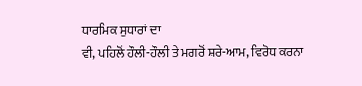ਧਾਰਮਿਕ ਸੁਧਾਰਾਂ ਦਾ
ਵੀ, ਪਹਿਲੋਂ ਹੌਲੀ-ਹੌਲੀ ਤੇ ਮਗਰੋਂ ਸ਼ਰੇ-ਆਮ, ਵਿਰੋਧ ਕਰਨਾ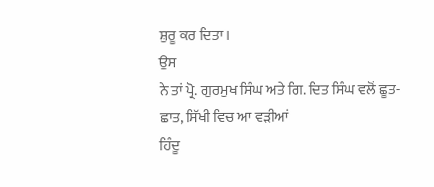ਸ਼ੁਰੂ ਕਰ ਦਿਤਾ।
ਉਸ
ਨੇ ਤਾਂ ਪ੍ਰੋ. ਗੁਰਮੁਖ ਸਿੰਘ ਅਤੇ ਗਿ. ਦਿਤ ਸਿੰਘ ਵਲੋਂ ਛੂਤ-ਛਾਤ, ਸਿੱਖੀ ਵਿਚ ਆ ਵੜੀਆਂ
ਹਿੰਦੂ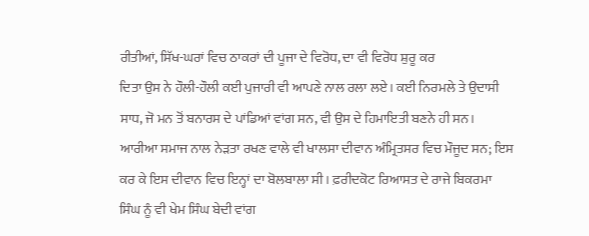ਰੀਤੀਆਂ, ਸਿੱਖ-ਘਰਾਂ ਵਿਚ ਠਾਕਰਾਂ ਦੀ ਪੂਜਾ ਦੇ ਵਿਰੋਧ, ਦਾ ਵੀ ਵਿਰੋਧ ਸ਼ੁਰੂ ਕਰ
ਦਿਤਾ ਉਸ ਨੇ ਹੌਲੀ-ਹੌਲੀ ਕਈ ਪੁਜਾਰੀ ਵੀ ਆਪਣੇ ਨਾਲ ਰਲਾ ਲਏ। ਕਈ ਨਿਰਮਲੇ ਤੇ ਉਦਾਸੀ
ਸਾਧ, ਜੋ ਮਨ ਤੋਂ ਬਨਾਰਸ ਦੇ ਪਾਂਡਿਆਂ ਵਾਂਗ ਸਨ, ਵੀ ਉਸ ਦੇ ਹਿਮਾਇਤੀ ਬਣਨੇ ਹੀ ਸਨ।
ਆਰੀਆ ਸਮਾਜ ਨਾਲ ਨੇੜਤਾ ਰਖਣ ਵਾਲੇ ਵੀ ਖਾਲਸਾ ਦੀਵਾਨ ਅੰਮ੍ਰਿਤਸਰ ਵਿਚ ਮੌਜੂਦ ਸਨ; ਇਸ
ਕਰ ਕੇ ਇਸ ਦੀਵਾਨ ਵਿਚ ਇਨ੍ਹਾਂ ਦਾ ਬੋਲਬਾਲਾ ਸੀ। ਫ਼ਰੀਦਕੋਟ ਰਿਆਸਤ ਦੇ ਰਾਜੇ ਬਿਕਰਮਾ
ਸਿੰਘ ਨੂੰ ਵੀ ਖੇਮ ਸਿੰਘ ਬੇਦੀ ਵਾਂਗ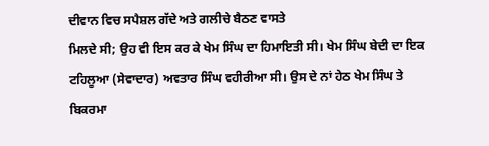ਦੀਵਾਨ ਵਿਚ ਸਪੈਸ਼ਲ ਗੱਦੇ ਅਤੇ ਗਲੀਚੇ ਬੈਠਣ ਵਾਸਤੇ
ਮਿਲਦੇ ਸੀ; ਉਹ ਵੀ ਇਸ ਕਰ ਕੇ ਖੇਮ ਸਿੰਘ ਦਾ ਹਿਮਾਇਤੀ ਸੀ। ਖੇਮ ਸਿੰਘ ਬੇਦੀ ਦਾ ਇਕ
ਟਹਿਲੂਆ (ਸੇਵਾਦਾਰ) ਅਵਤਾਰ ਸਿੰਘ ਵਹੀਰੀਆ ਸੀ। ਉਸ ਦੇ ਨਾਂ ਹੇਠ ਖੇਮ ਸਿੰਘ ਤੇ ਬਿਕਰਮਾ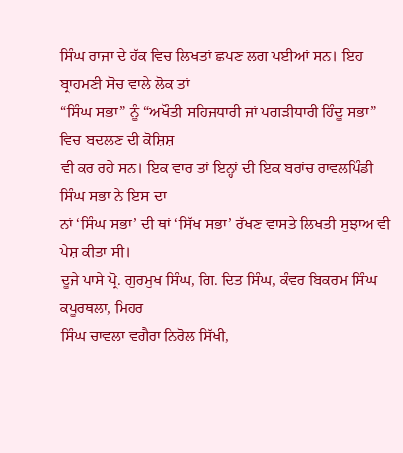ਸਿੰਘ ਰਾਜਾ ਦੇ ਹੱਕ ਵਿਚ ਲਿਖਤਾਂ ਛਪਣ ਲਗ ਪਈਆਂ ਸਨ। ਇਹ ਬ੍ਰਾਹਮਣੀ ਸੋਚ ਵਾਲੇ ਲੋਕ ਤਾਂ
“ਸਿੰਘ ਸਭਾ” ਨੂੰ “ਅਖੌਤੀ ਸਹਿਜਧਾਰੀ ਜਾਂ ਪਗੜੀਧਾਰੀ ਹਿੰਦੂ ਸਭਾ” ਵਿਚ ਬਦਲਣ ਦੀ ਕੋਸ਼ਿਸ਼
ਵੀ ਕਰ ਰਹੇ ਸਨ। ਇਕ ਵਾਰ ਤਾਂ ਇਨ੍ਹਾਂ ਦੀ ਇਕ ਬਰਾਂਚ ਰਾਵਲਪਿੰਡੀ ਸਿੰਘ ਸਭਾ ਨੇ ਇਸ ਦਾ
ਨਾਂ ‘ਸਿੰਘ ਸਭਾ’ ਦੀ ਥਾਂ ‘ਸਿੱਖ ਸਭਾ’ ਰੱਖਣ ਵਾਸਤੇ ਲਿਖਤੀ ਸੁਝਾਅ ਵੀ ਪੇਸ਼ ਕੀਤਾ ਸੀ।
ਦੂਜੇ ਪਾਸੇ ਪ੍ਰੋ. ਗੁਰਮੁਖ ਸਿੰਘ, ਗਿ. ਦਿਤ ਸਿੰਘ, ਕੰਵਰ ਬਿਕਰਮ ਸਿੰਘ ਕਪੂਰਥਲਾ, ਮਿਹਰ
ਸਿੰਘ ਚਾਵਲਾ ਵਗੈਰਾ ਨਿਰੋਲ ਸਿੱਖੀ,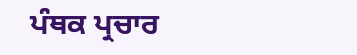ਪੰਥਕ ਪ੍ਰਚਾਰ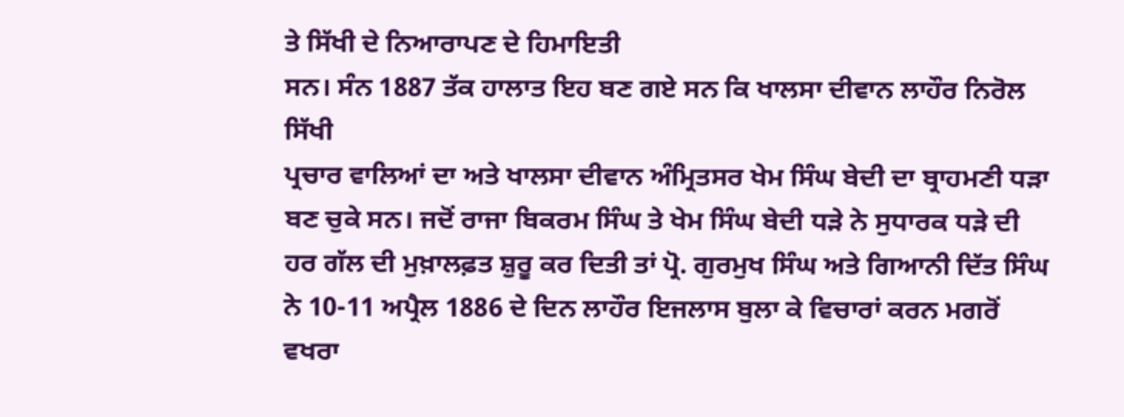ਤੇ ਸਿੱਖੀ ਦੇ ਨਿਆਰਾਪਣ ਦੇ ਹਿਮਾਇਤੀ
ਸਨ। ਸੰਨ 1887 ਤੱਕ ਹਾਲਾਤ ਇਹ ਬਣ ਗਏ ਸਨ ਕਿ ਖਾਲਸਾ ਦੀਵਾਨ ਲਾਹੌਰ ਨਿਰੋਲ ਸਿੱਖੀ
ਪ੍ਰਚਾਰ ਵਾਲਿਆਂ ਦਾ ਅਤੇ ਖਾਲਸਾ ਦੀਵਾਨ ਅੰਮ੍ਰਿਤਸਰ ਖੇਮ ਸਿੰਘ ਬੇਦੀ ਦਾ ਬ੍ਰਾਹਮਣੀ ਧੜਾ
ਬਣ ਚੁਕੇ ਸਨ। ਜਦੋਂ ਰਾਜਾ ਬਿਕਰਮ ਸਿੰਘ ਤੇ ਖੇਮ ਸਿੰਘ ਬੇਦੀ ਧੜੇ ਨੇ ਸੁਧਾਰਕ ਧੜੇ ਦੀ
ਹਰ ਗੱਲ ਦੀ ਮੁਖ਼ਾਲਫ਼ਤ ਸ਼ੁਰੂ ਕਰ ਦਿਤੀ ਤਾਂ ਪ੍ਰੋ. ਗੁਰਮੁਖ ਸਿੰਘ ਅਤੇ ਗਿਆਨੀ ਦਿੱਤ ਸਿੰਘ
ਨੇ 10-11 ਅਪ੍ਰੈਲ 1886 ਦੇ ਦਿਨ ਲਾਹੌਰ ਇਜਲਾਸ ਬੁਲਾ ਕੇ ਵਿਚਾਰਾਂ ਕਰਨ ਮਗਰੋਂ ਵਖਰਾ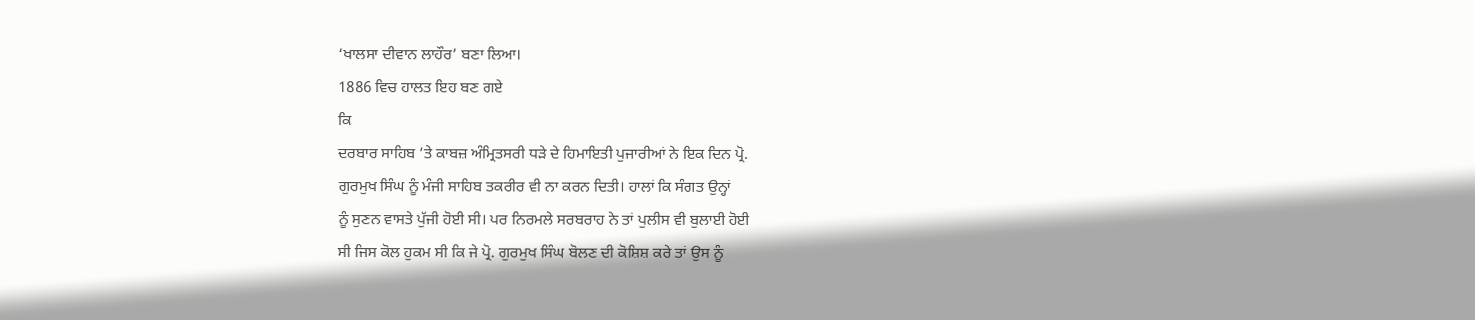‘ਖਾਲਸਾ ਦੀਵਾਨ ਲਾਹੌਰ’ ਬਣਾ ਲਿਆ।
1886 ਵਿਚ ਹਾਲਤ ਇਹ ਬਣ ਗਏ
ਕਿ
ਦਰਬਾਰ ਸਾਹਿਬ ’ਤੇ ਕਾਬਜ਼ ਅੰਮ੍ਰਿਤਸਰੀ ਧੜੇ ਦੇ ਹਿਮਾਇਤੀ ਪੁਜਾਰੀਆਂ ਨੇ ਇਕ ਦਿਨ ਪ੍ਰੋ.
ਗੁਰਮੁਖ ਸਿੰਘ ਨੂੰ ਮੰਜੀ ਸਾਹਿਬ ਤਕਰੀਰ ਵੀ ਨਾ ਕਰਨ ਦਿਤੀ। ਹਾਲਾਂ ਕਿ ਸੰਗਤ ਉਨ੍ਹਾਂ
ਨੂੰ ਸੁਣਨ ਵਾਸਤੇ ਪੁੱਜੀ ਹੋਈ ਸੀ। ਪਰ ਨਿਰਮਲੇ ਸਰਬਰਾਹ ਨੇ ਤਾਂ ਪੁਲੀਸ ਵੀ ਬੁਲਾਈ ਹੋਈ
ਸੀ ਜਿਸ ਕੋਲ ਹੁਕਮ ਸੀ ਕਿ ਜੇ ਪ੍ਰੋ. ਗੁਰਮੁਖ ਸਿੰਘ ਬੋਲਣ ਦੀ ਕੋਸ਼ਿਸ਼ ਕਰੇ ਤਾਂ ਉਸ ਨੂੰ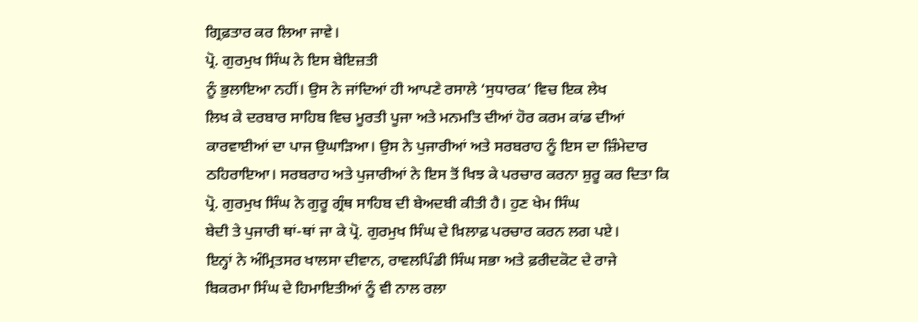ਗ੍ਰਿਫ਼ਤਾਰ ਕਰ ਲਿਆ ਜਾਵੇ।
ਪ੍ਰੋ. ਗੁਰਮੁਖ ਸਿੰਘ ਨੇ ਇਸ ਬੇਇਜ਼ਤੀ
ਨੂੰ ਭੁਲਾਇਆ ਨਹੀਂ। ਉਸ ਨੇ ਜਾਂਦਿਆਂ ਹੀ ਆਪਣੇ ਰਸਾਲੇ ‘ਸੁਧਾਰਕ’ ਵਿਚ ਇਕ ਲੇਖ
ਲਿਖ ਕੇ ਦਰਬਾਰ ਸਾਹਿਬ ਵਿਚ ਮੂਰਤੀ ਪੂਜਾ ਅਤੇ ਮਨਮਤਿ ਦੀਆਂ ਹੋਰ ਕਰਮ ਕਾਂਡ ਦੀਆਂ
ਕਾਰਵਾਈਆਂ ਦਾ ਪਾਜ ਉਘਾੜਿਆ। ਉਸ ਨੇ ਪੁਜਾਰੀਆਂ ਅਤੇ ਸਰਬਰਾਹ ਨੂੰ ਇਸ ਦਾ ਜ਼ਿੰਮੇਦਾਰ
ਠਹਿਰਾਇਆ। ਸਰਬਰਾਹ ਅਤੇ ਪੁਜਾਰੀਆਂ ਨੇ ਇਸ ਤੋਂ ਖਿਝ ਕੇ ਪਰਚਾਰ ਕਰਨਾ ਸ਼ੁਰੂ ਕਰ ਦਿਤਾ ਕਿ
ਪ੍ਰੋ. ਗੁਰਮੁਖ ਸਿੰਘ ਨੇ ਗੁਰੂ ਗ੍ਰੰਥ ਸਾਹਿਬ ਦੀ ਬੇਅਦਬੀ ਕੀਤੀ ਹੈ। ਹੁਣ ਖੇਮ ਸਿੰਘ
ਬੇਦੀ ਤੇ ਪੁਜਾਰੀ ਥਾਂ-ਥਾਂ ਜਾ ਕੇ ਪ੍ਰੋ. ਗੁਰਮੁਖ ਸਿੰਘ ਦੇ ਖ਼ਿਲਾਫ਼ ਪਰਚਾਰ ਕਰਨ ਲਗ ਪਏ।
ਇਨ੍ਹਾਂ ਨੇ ਅੰਮ੍ਰਿਤਸਰ ਖਾਲਸਾ ਦੀਵਾਨ, ਰਾਵਲਪਿੰਡੀ ਸਿੰਘ ਸਭਾ ਅਤੇ ਫ਼ਰੀਦਕੋਟ ਦੇ ਰਾਜੇ
ਬਿਕਰਮਾ ਸਿੰਘ ਦੇ ਹਿਮਾਇਤੀਆਂ ਨੂੰ ਵੀ ਨਾਲ ਰਲਾ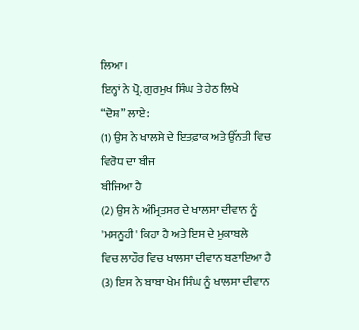ਲਿਆ।
ਇਨ੍ਹਾਂ ਨੇ ਪ੍ਰੋ. ਗੁਰਮੁਖ ਸਿੰਘ ਤੇ ਹੇਠ ਲਿਖੇ
“ਦੋਸ਼” ਲਾਏ:
(1) ਉਸ ਨੇ ਖਾਲਸੇ ਦੇ ਇਤਫ਼ਾਕ ਅਤੇ ਉੱਨਤੀ ਵਿਚ ਵਿਰੋਧ ਦਾ ਬੀਜ
ਬੀਜਿਆ ਹੈ
(2) ਉਸ ਨੇ ਅੰਮ੍ਰਿਤਸਰ ਦੇ ਖਾਲਸਾ ਦੀਵਾਨ ਨੂੰ 'ਮਸਨੂਹੀ' ਕਿਹਾ ਹੈ ਅਤੇ ਇਸ ਦੇ ਮੁਕਾਬਲੇ
ਵਿਚ ਲਾਹੌਰ ਵਿਚ ਖਾਲਸਾ ਦੀਵਾਨ ਬਣਾਇਆ ਹੈ
(3) ਇਸ ਨੇ ਬਾਬਾ ਖੇਮ ਸਿੰਘ ਨੂੰ ਖਾਲਸਾ ਦੀਵਾਨ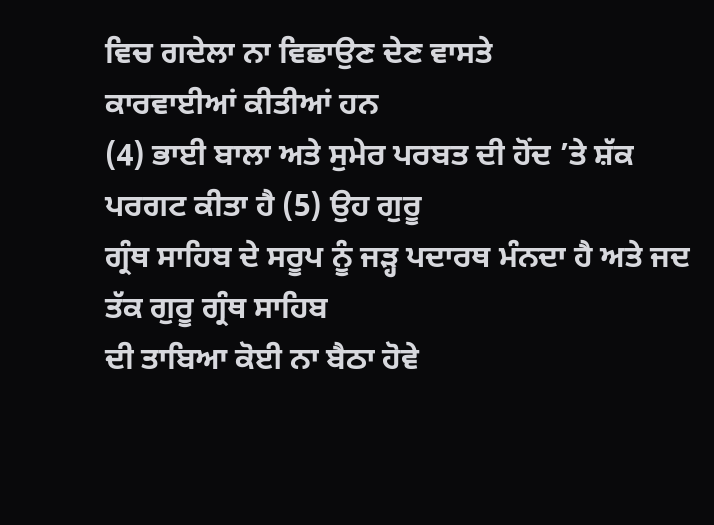ਵਿਚ ਗਦੇਲਾ ਨਾ ਵਿਛਾਉਣ ਦੇਣ ਵਾਸਤੇ
ਕਾਰਵਾਈਆਂ ਕੀਤੀਆਂ ਹਨ
(4) ਭਾਈ ਬਾਲਾ ਅਤੇ ਸੁਮੇਰ ਪਰਬਤ ਦੀ ਹੋਂਦ ’ਤੇ ਸ਼ੱਕ ਪਰਗਟ ਕੀਤਾ ਹੈ (5) ਉਹ ਗੁਰੂ
ਗ੍ਰੰਥ ਸਾਹਿਬ ਦੇ ਸਰੂਪ ਨੂੰ ਜੜ੍ਹ ਪਦਾਰਥ ਮੰਨਦਾ ਹੈ ਅਤੇ ਜਦ ਤੱਕ ਗੁਰੂ ਗ੍ਰੰਥ ਸਾਹਿਬ
ਦੀ ਤਾਬਿਆ ਕੋਈ ਨਾ ਬੈਠਾ ਹੋਵੇ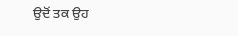ਉਦੋਂ ਤਕ ਉਹ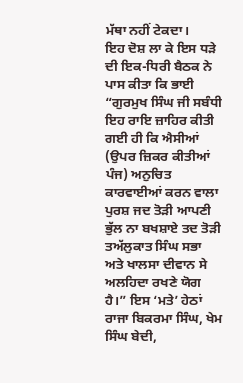ਮੱਥਾ ਨਹੀਂ ਟੇਕਦਾ।
ਇਹ ਦੋਸ਼ ਲਾ ਕੇ ਇਸ ਧੜੇ ਦੀ ਇਕ-ਧਿਰੀ ਬੈਠਕ ਨੇ ਪਾਸ ਕੀਤਾ ਕਿ ਭਾਈ
“ਗੁਰਮੁਖ ਸਿੰਘ ਜੀ ਸਬੰਧੀ ਇਹ ਰਾਇ ਜ਼ਾਹਿਰ ਕੀਤੀ ਗਈ ਹੀ ਕਿ ਐਸੀਆਂ (ਉਪਰ ਜ਼ਿਕਰ ਕੀਤੀਆਂ
ਪੰਜ) ਅਨੁਚਿਤ ਕਾਰਵਾਈਆਂ ਕਰਨ ਵਾਲਾ ਪੁਰਸ਼ ਜਦ ਤੋੜੀ ਆਪਣੀ ਭੁੱਲ ਨਾ ਬਖਸ਼ਾਏ ਤਦ ਤੋੜੀ
ਤਅੱਲੁਕਾਤ ਸਿੰਘ ਸਭਾ ਅਤੇ ਖਾਲਸਾ ਦੀਵਾਨ ਸੇ ਅਲਹਿਦਾ ਰਖਣੇ ਯੋਗ ਹੈ।” ਇਸ ‘ਮਤੇ’ ਹੇਠਾਂ
ਰਾਜਾ ਬਿਕਰਮਾ ਸਿੰਘ, ਖੇਮ ਸਿੰਘ ਬੇਦੀ,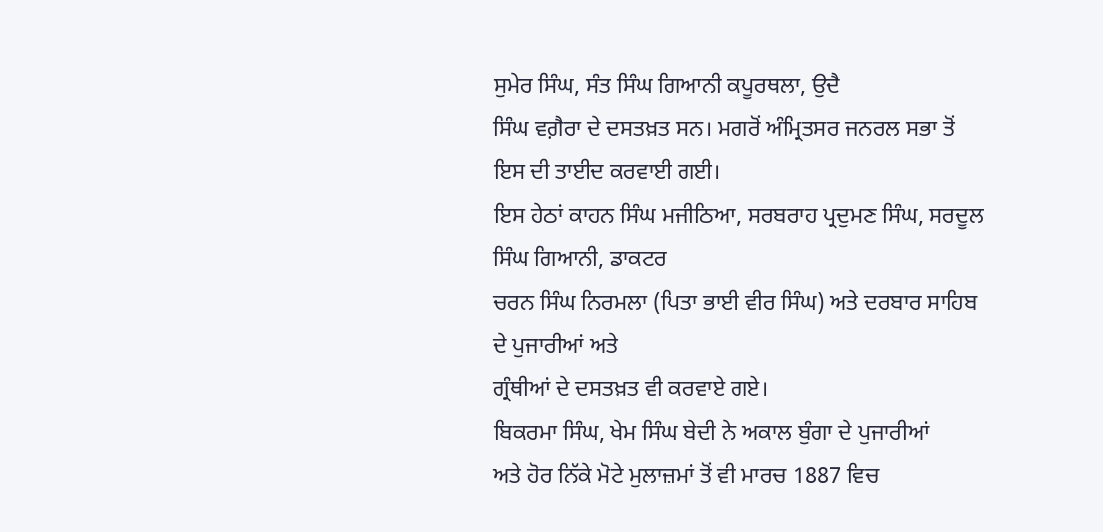ਸੁਮੇਰ ਸਿੰਘ, ਸੰਤ ਸਿੰਘ ਗਿਆਨੀ ਕਪੂਰਥਲਾ, ਉਦੈ
ਸਿੰਘ ਵਗ਼ੈਰਾ ਦੇ ਦਸਤਖ਼ਤ ਸਨ। ਮਗਰੋਂ ਅੰਮ੍ਰਿਤਸਰ ਜਨਰਲ ਸਭਾ ਤੋਂ ਇਸ ਦੀ ਤਾਈਦ ਕਰਵਾਈ ਗਈ।
ਇਸ ਹੇਠਾਂ ਕਾਹਨ ਸਿੰਘ ਮਜੀਠਿਆ, ਸਰਬਰਾਹ ਪ੍ਰਦੁਮਣ ਸਿੰਘ, ਸਰਦੂਲ ਸਿੰਘ ਗਿਆਨੀ, ਡਾਕਟਰ
ਚਰਨ ਸਿੰਘ ਨਿਰਮਲਾ (ਪਿਤਾ ਭਾਈ ਵੀਰ ਸਿੰਘ) ਅਤੇ ਦਰਬਾਰ ਸਾਹਿਬ ਦੇ ਪੁਜਾਰੀਆਂ ਅਤੇ
ਗ੍ਰੰਥੀਆਂ ਦੇ ਦਸਤਖ਼ਤ ਵੀ ਕਰਵਾਏ ਗਏ।
ਬਿਕਰਮਾ ਸਿੰਘ, ਖੇਮ ਸਿੰਘ ਬੇਦੀ ਨੇ ਅਕਾਲ ਬੁੰਗਾ ਦੇ ਪੁਜਾਰੀਆਂ
ਅਤੇ ਹੋਰ ਨਿੱਕੇ ਮੋਟੇ ਮੁਲਾਜ਼ਮਾਂ ਤੋਂ ਵੀ ਮਾਰਚ 1887 ਵਿਚ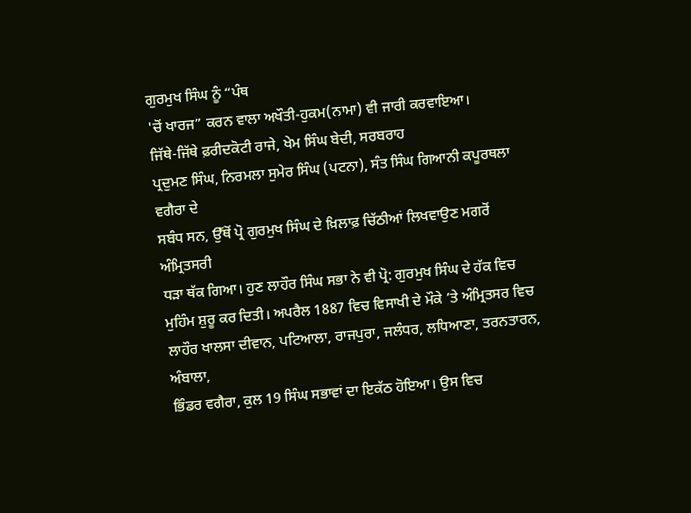ਗੁਰਮੁਖ ਸਿੰਘ ਨੂੰ “ਪੰਥ
'ਚੋਂ ਖਾਰਜ” ਕਰਨ ਵਾਲਾ ਅਖੌਤੀ-ਹੁਕਮ(ਨਾਮਾ) ਵੀ ਜਾਰੀ ਕਰਵਾਇਆ।
ਜਿੱਥੇ-ਜਿੱਥੇ ਫ਼ਰੀਦਕੋਟੀ ਰਾਜੇ, ਖੇਮ ਸਿੰਘ ਬੇਦੀ, ਸਰਬਰਾਹ
ਪ੍ਰਦੁਮਣ ਸਿੰਘ, ਨਿਰਮਲਾ ਸੁਮੇਰ ਸਿੰਘ (ਪਟਨਾ), ਸੰਤ ਸਿੰਘ ਗਿਆਨੀ ਕਪੂਰਥਲਾ ਵਗੈਰਾ ਦੇ
ਸਬੰਧ ਸਨ, ਉੱਥੋਂ ਪ੍ਰੋ ਗੁਰਮੁਖ ਸਿੰਘ ਦੇ ਖ਼ਿਲਾਫ਼ ਚਿੱਠੀਆਂ ਲਿਖਵਾਉਣ ਮਗਰੋਂ ਅੰਮ੍ਰਿਤਸਰੀ
ਧੜਾ ਥੱਕ ਗਿਆ। ਹੁਣ ਲਾਹੌਰ ਸਿੰਘ ਸਭਾ ਨੇ ਵੀ ਪ੍ਰੋ: ਗੁਰਮੁਖ ਸਿੰਘ ਦੇ ਹੱਕ ਵਿਚ
ਮੁਹਿੰਮ ਸ਼ੁਰੂ ਕਰ ਦਿਤੀ। ਅਪਰੈਲ 1887 ਵਿਚ ਵਿਸਾਖੀ ਦੇ ਮੌਕੇ ’ਤੇ ਅੰਮ੍ਰਿਤਸਰ ਵਿਚ
ਲਾਹੌਰ ਖਾਲਸਾ ਦੀਵਾਨ, ਪਟਿਆਲਾ, ਰਾਜਪੁਰਾ, ਜਲੰਧਰ, ਲਧਿਆਣਾ, ਤਰਨਤਾਰਨ, ਅੰਬਾਲਾ,
ਭਿੰਡਰ ਵਗੈਰਾ, ਕੁਲ 19 ਸਿੰਘ ਸਭਾਵਾਂ ਦਾ ਇਕੱਠ ਹੋਇਆ। ਉਸ ਵਿਚ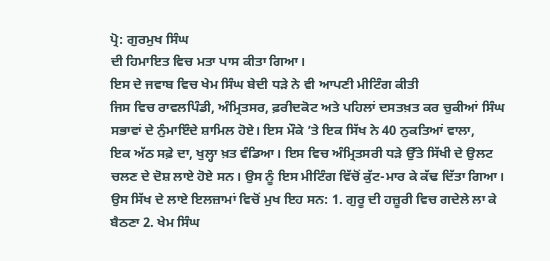ਪ੍ਰੋ: ਗੁਰਮੁਖ ਸਿੰਘ
ਦੀ ਹਿਮਾਇਤ ਵਿਚ ਮਤਾ ਪਾਸ ਕੀਤਾ ਗਿਆ।
ਇਸ ਦੇ ਜਵਾਬ ਵਿਚ ਖੇਮ ਸਿੰਘ ਬੇਦੀ ਧੜੇ ਨੇ ਵੀ ਆਪਣੀ ਮੀਟਿੰਗ ਕੀਤੀ
ਜਿਸ ਵਿਚ ਰਾਵਲਪਿੰਡੀ, ਅੰਮ੍ਰਿਤਸਰ, ਫ਼ਰੀਦਕੋਟ ਅਤੇ ਪਹਿਲਾਂ ਦਸਤਖ਼ਤ ਕਰ ਚੁਕੀਆਂ ਸਿੰਘ
ਸਭਾਵਾਂ ਦੇ ਨੁੰਮਾਇੰਦੇ ਸ਼ਾਮਿਲ ਹੋਏ। ਇਸ ਮੌਕੇ ’ਤੇ ਇਕ ਸਿੱਖ ਨੇ 40 ਨੁਕਤਿਆਂ ਵਾਲਾ,
ਇਕ ਅੱਠ ਸਫ਼ੇ ਦਾ, ਖੁਲ੍ਹਾ ਖ਼ਤ ਵੰਡਿਆ। ਇਸ ਵਿਚ ਅੰਮ੍ਰਿਤਸਰੀ ਧੜੇ ਉੱਤੇ ਸਿੱਖੀ ਦੇ ਉਲਟ
ਚਲਣ ਦੇ ਦੋਸ਼ ਲਾਏ ਹੋਏ ਸਨ। ਉਸ ਨੂੰ ਇਸ ਮੀਟਿੰਗ ਵਿੱਚੋਂ ਕੁੱਟ-ਮਾਰ ਕੇ ਕੱਢ ਦਿੱਤਾ ਗਿਆ।
ਉਸ ਸਿੱਖ ਦੇ ਲਾਏ ਇਲਜ਼ਾਮਾਂ ਵਿਚੋਂ ਮੁਖ ਇਹ ਸਨ: 1. ਗੁਰੂ ਦੀ ਹਜ਼ੂਰੀ ਵਿਚ ਗਦੇਲੇ ਲਾ ਕੇ
ਬੈਠਣਾ 2. ਖੇਮ ਸਿੰਘ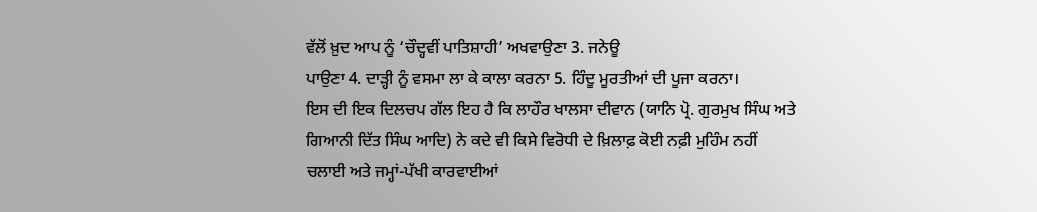ਵੱਲੋਂ ਖ਼ੁਦ ਆਪ ਨੂੰ ‘ਚੌਦ੍ਹਵੀਂ ਪਾਤਿਸ਼ਾਹੀ’ ਅਖਵਾਉਣਾ 3. ਜਨੇਊ
ਪਾਉਣਾ 4. ਦਾੜ੍ਹੀ ਨੂੰ ਵਸਮਾ ਲਾ ਕੇ ਕਾਲਾ ਕਰਨਾ 5. ਹਿੰਦੂ ਮੂਰਤੀਆਂ ਦੀ ਪੂਜਾ ਕਰਨਾ।
ਇਸ ਦੀ ਇਕ ਦਿਲਚਪ ਗੱਲ ਇਹ ਹੈ ਕਿ ਲਾਹੌਰ ਖਾਲਸਾ ਦੀਵਾਨ (ਯਾਨਿ ਪ੍ਰੋ. ਗੁਰਮੁਖ ਸਿੰਘ ਅਤੇ
ਗਿਆਨੀ ਦਿੱਤ ਸਿੰਘ ਆਦਿ) ਨੇ ਕਦੇ ਵੀ ਕਿਸੇ ਵਿਰੋਧੀ ਦੇ ਖ਼ਿਲਾਫ਼ ਕੋਈ ਨਫ਼ੀ ਮੁਹਿੰਮ ਨਹੀਂ
ਚਲਾਈ ਅਤੇ ਜਮ੍ਹਾਂ-ਪੱਖੀ ਕਾਰਵਾਈਆਂ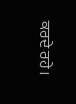ਕਰਦੇ ਰਹੇ।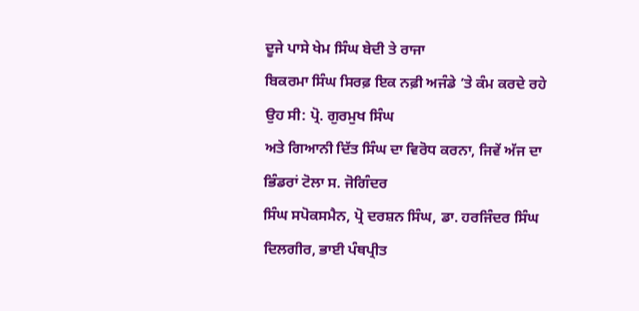ਦੂਜੇ ਪਾਸੇ ਖੇਮ ਸਿੰਘ ਬੇਦੀ ਤੇ ਰਾਜਾ
ਬਿਕਰਮਾ ਸਿੰਘ ਸਿਰਫ਼ ਇਕ ਨਫ਼ੀ ਅਜੰਡੇ ’ਤੇ ਕੰਮ ਕਰਦੇ ਰਹੇ ਉਹ ਸੀ: ਪ੍ਰੋ. ਗੁਰਮੁਖ ਸਿੰਘ
ਅਤੇ ਗਿਆਨੀ ਦਿੱਤ ਸਿੰਘ ਦਾ ਵਿਰੋਧ ਕਰਨਾ, ਜਿਵੇਂ ਅੱਜ ਦਾ ਭਿੰਡਰਾਂ ਟੋਲਾ ਸ. ਜੋਗਿੰਦਰ
ਸਿੰਘ ਸਪੋਕਸਮੈਨ, ਪ੍ਰੋ ਦਰਸ਼ਨ ਸਿੰਘ, ਡਾ. ਹਰਜਿੰਦਰ ਸਿੰਘ ਦਿਲਗੀਰ, ਭਾਈ ਪੰਥਪ੍ਰੀਤ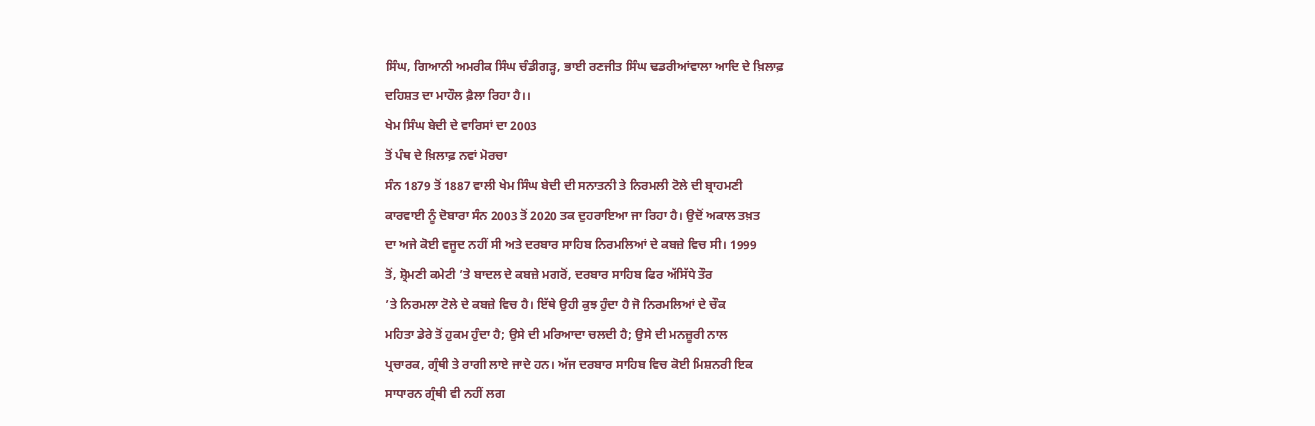ਸਿੰਘ, ਗਿਆਨੀ ਅਮਰੀਕ ਸਿੰਘ ਚੰਡੀਗੜ੍ਹ, ਭਾਈ ਰਣਜੀਤ ਸਿੰਘ ਢਡਰੀਆਂਵਾਲਾ ਆਦਿ ਦੇ ਖ਼ਿਲਾਫ਼
ਦਹਿਸ਼ਤ ਦਾ ਮਾਹੌਲ ਫ਼ੈਲਾ ਰਿਹਾ ਹੈ।।
ਖੇਮ ਸਿੰਘ ਬੇਦੀ ਦੇ ਵਾਰਿਸਾਂ ਦਾ 2003
ਤੋਂ ਪੰਥ ਦੇ ਖ਼ਿਲਾਫ਼ ਨਵਾਂ ਮੋਰਚਾ
ਸੰਨ 1879 ਤੋਂ 1887 ਵਾਲੀ ਖੇਮ ਸਿੰਘ ਬੇਦੀ ਦੀ ਸਨਾਤਨੀ ਤੇ ਨਿਰਮਲੀ ਟੋਲੇ ਦੀ ਬ੍ਰਾਹਮਣੀ
ਕਾਰਵਾਈ ਨੂੰ ਦੋਬਾਰਾ ਸੰਨ 2003 ਤੋਂ 2020 ਤਕ ਦੁਹਰਾਇਆ ਜਾ ਰਿਹਾ ਹੈ। ਉਦੋਂ ਅਕਾਲ ਤਖ਼ਤ
ਦਾ ਅਜੇ ਕੋਈ ਵਜੂਦ ਨਹੀਂ ਸੀ ਅਤੇ ਦਰਬਾਰ ਸਾਹਿਬ ਨਿਰਮਲਿਆਂ ਦੇ ਕਬਜ਼ੇ ਵਿਚ ਸੀ। 1999
ਤੋਂ, ਸ਼੍ਰੋਮਣੀ ਕਮੇਟੀ ’ਤੇ ਬਾਦਲ ਦੇ ਕਬਜ਼ੇ ਮਗਰੋਂ, ਦਰਬਾਰ ਸਾਹਿਬ ਫਿਰ ਅੱਸਿੱਧੇ ਤੌਰ
’ਤੇ ਨਿਰਮਲਾ ਟੋਲੇ ਦੇ ਕਬਜ਼ੇ ਵਿਚ ਹੈ। ਇੱਥੇ ਉਹੀ ਕੁਝ ਹੁੰਦਾ ਹੈ ਜੋ ਨਿਰਮਲਿਆਂ ਦੇ ਚੌਕ
ਮਹਿਤਾ ਡੇਰੇ ਤੋਂ ਹੁਕਮ ਹੁੰਦਾ ਹੈ; ਉਸੇ ਦੀ ਮਰਿਆਦਾ ਚਲਦੀ ਹੈ; ਉਸੇ ਦੀ ਮਨਜ਼ੂਰੀ ਨਾਲ
ਪ੍ਰਚਾਰਕ, ਗ੍ਰੰਥੀ ਤੇ ਰਾਗੀ ਲਾਏ ਜਾਦੇ ਹਨ। ਅੱਜ ਦਰਬਾਰ ਸਾਹਿਬ ਵਿਚ ਕੋਈ ਮਿਸ਼ਨਰੀ ਇਕ
ਸਾਧਾਰਨ ਗ੍ਰੰਥੀ ਵੀ ਨਹੀਂ ਲਗ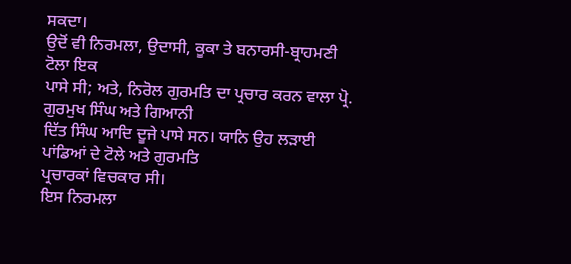ਸਕਦਾ।
ਉਦੋਂ ਵੀ ਨਿਰਮਲਾ, ਉਦਾਸੀ, ਕੂਕਾ ਤੇ ਬਨਾਰਸੀ-ਬ੍ਰਾਹਮਣੀ ਟੋਲਾ ਇਕ
ਪਾਸੇ ਸੀ; ਅਤੇ, ਨਿਰੋਲ ਗੁਰਮਤਿ ਦਾ ਪ੍ਰਚਾਰ ਕਰਨ ਵਾਲਾ ਪ੍ਰੋ. ਗੁਰਮੁਖ ਸਿੰਘ ਅਤੇ ਗਿਆਨੀ
ਦਿੱਤ ਸਿੰਘ ਆਦਿ ਦੂਜੇ ਪਾਸੇ ਸਨ। ਯਾਨਿ ਉਹ ਲੜਾਈ ਪਾਂਡਿਆਂ ਦੇ ਟੋਲੇ ਅਤੇ ਗੁਰਮਤਿ
ਪ੍ਰਚਾਰਕਾਂ ਵਿਚਕਾਰ ਸੀ।
ਇਸ ਨਿਰਮਲਾ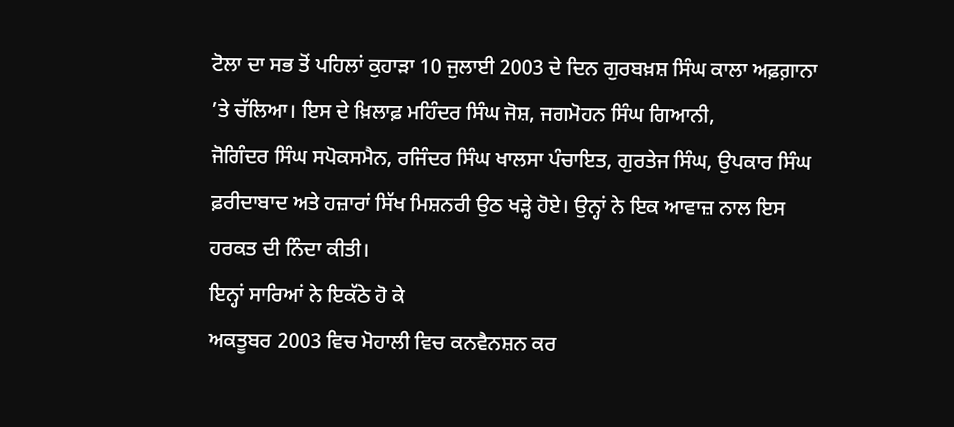ਟੋਲਾ ਦਾ ਸਭ ਤੋਂ ਪਹਿਲਾਂ ਕੁਹਾੜਾ 10 ਜੁਲਾਈ 2003 ਦੇ ਦਿਨ ਗੁਰਬਖ਼ਸ਼ ਸਿੰਘ ਕਾਲਾ ਅਫ਼ਗ਼ਾਨਾ
’ਤੇ ਚੱਲਿਆ। ਇਸ ਦੇ ਖ਼ਿਲਾਫ਼ ਮਹਿੰਦਰ ਸਿੰਘ ਜੋਸ਼, ਜਗਮੋਹਨ ਸਿੰਘ ਗਿਆਨੀ,
ਜੋਗਿੰਦਰ ਸਿੰਘ ਸਪੋਕਸਮੈਨ, ਰਜਿੰਦਰ ਸਿੰਘ ਖਾਲਸਾ ਪੰਚਾਇਤ, ਗੁਰਤੇਜ ਸਿੰਘ, ਉਪਕਾਰ ਸਿੰਘ
ਫ਼ਰੀਦਾਬਾਦ ਅਤੇ ਹਜ਼ਾਰਾਂ ਸਿੱਖ ਮਿਸ਼ਨਰੀ ਉਠ ਖੜ੍ਹੇ ਹੋਏ। ਉਨ੍ਹਾਂ ਨੇ ਇਕ ਆਵਾਜ਼ ਨਾਲ ਇਸ
ਹਰਕਤ ਦੀ ਨਿੰਦਾ ਕੀਤੀ।
ਇਨ੍ਹਾਂ ਸਾਰਿਆਂ ਨੇ ਇਕੱਠੇ ਹੋ ਕੇ
ਅਕਤੂਬਰ 2003 ਵਿਚ ਮੋਹਾਲੀ ਵਿਚ ਕਨਵੈਨਸ਼ਨ ਕਰ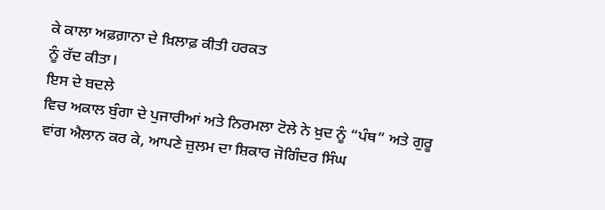ਕੇ ਕਾਲਾ ਅਫ਼ਗ਼ਾਨਾ ਦੇ ਖ਼ਿਲਾਫ਼ ਕੀਤੀ ਹਰਕਤ
ਨੂੰ ਰੱਦ ਕੀਤਾ।
ਇਸ ਦੇ ਬਦਲੇ
ਵਿਚ ਅਕਾਲ ਬੁੰਗਾ ਦੇ ਪੁਜਾਰੀਆਂ ਅਤੇ ਨਿਰਮਲਾ ਟੋਲੇ ਨੇ ਖ਼ੁਦ ਨੂੰ “ਪੰਥ” ਅਤੇ ਗੁਰੂ
ਵਾਂਗ ਐਲਾਨ ਕਰ ਕੇ, ਆਪਣੇ ਜ਼ੁਲਮ ਦਾ ਸ਼ਿਕਾਰ ਜੋਗਿੰਦਰ ਸਿੰਘ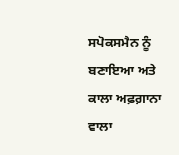ਸਪੋਕਸਮੈਨ ਨੂੰ ਬਣਾਇਆ ਅਤੇ
ਕਾਲਾ ਅਫ਼ਗ਼ਾਨਾ ਵਾਲਾ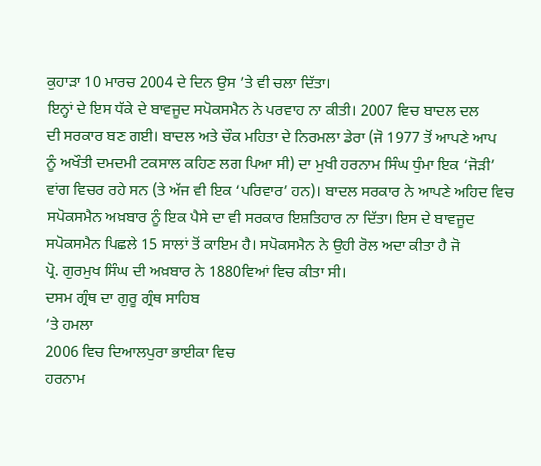ਕੁਹਾੜਾ 10 ਮਾਰਚ 2004 ਦੇ ਦਿਨ ਉਸ ’ਤੇ ਵੀ ਚਲਾ ਦਿੱਤਾ।
ਇਨ੍ਹਾਂ ਦੇ ਇਸ ਧੱਕੇ ਦੇ ਬਾਵਜੂਦ ਸਪੋਕਸਮੈਨ ਨੇ ਪਰਵਾਹ ਨਾ ਕੀਤੀ। 2007 ਵਿਚ ਬਾਦਲ ਦਲ
ਦੀ ਸਰਕਾਰ ਬਣ ਗਈ। ਬਾਦਲ ਅਤੇ ਚੌਕ ਮਹਿਤਾ ਦੇ ਨਿਰਮਲਾ ਡੇਰਾ (ਜੋ 1977 ਤੋਂ ਆਪਣੇ ਆਪ
ਨੂੰ ਅਖੌਤੀ ਦਮਦਮੀ ਟਕਸਾਲ ਕਹਿਣ ਲਗ ਪਿਆ ਸੀ) ਦਾ ਮੁਖੀ ਹਰਨਾਮ ਸਿੰਘ ਧੁੰਮਾ ਇਕ ‘ਜੋੜੀ’
ਵਾਂਗ ਵਿਚਰ ਰਹੇ ਸਨ (ਤੇ ਅੱਜ ਵੀ ਇਕ ‘ਪਰਿਵਾਰ’ ਹਨ)। ਬਾਦਲ ਸਰਕਾਰ ਨੇ ਆਪਣੇ ਅਹਿਦ ਵਿਚ
ਸਪੋਕਸਮੈਨ ਅਖ਼ਬਾਰ ਨੂੰ ਇਕ ਪੈਸੇ ਦਾ ਵੀ ਸਰਕਾਰ ਇਸ਼ਤਿਹਾਰ ਨਾ ਦਿੱਤਾ। ਇਸ ਦੇ ਬਾਵਜੂਦ
ਸਪੋਕਸਮੈਨ ਪਿਛਲੇ 15 ਸਾਲਾਂ ਤੋਂ ਕਾਇਮ ਹੈ। ਸਪੋਕਸਮੈਨ ਨੇ ਉਹੀ ਰੋਲ ਅਦਾ ਕੀਤਾ ਹੈ ਜੋ
ਪ੍ਰੋ. ਗੁਰਮੁਖ ਸਿੰਘ ਦੀ ਅਖ਼ਬਾਰ ਨੇ 1880ਵਿਆਂ ਵਿਚ ਕੀਤਾ ਸੀ।
ਦਸਮ ਗ੍ਰੰਥ ਦਾ ਗੁਰੂ ਗ੍ਰੰਥ ਸਾਹਿਬ
’ਤੇ ਹਮਲਾ
2006 ਵਿਚ ਦਿਆਲਪੁਰਾ ਭਾਈਕਾ ਵਿਚ
ਹਰਨਾਮ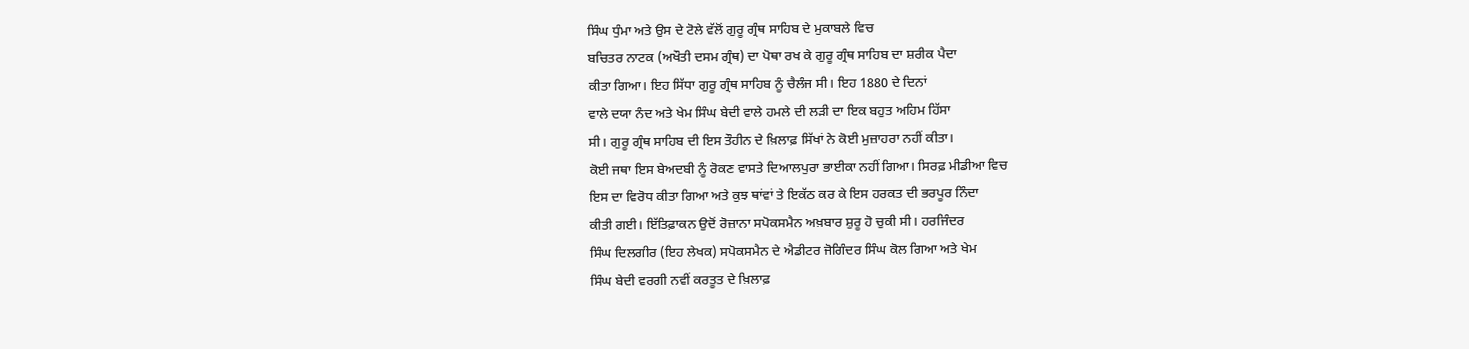ਸਿੰਘ ਧੁੰਮਾ ਅਤੇ ਉਸ ਦੇ ਟੋਲੇ ਵੱਲੋਂ ਗੁਰੂ ਗ੍ਰੰਥ ਸਾਹਿਬ ਦੇ ਮੁਕਾਬਲੇ ਵਿਚ
ਬਚਿਤਰ ਨਾਟਕ (ਅਖੌਤੀ ਦਸਮ ਗ੍ਰੰਥ) ਦਾ ਪੋਥਾ ਰਖ ਕੇ ਗੁਰੂ ਗ੍ਰੰਥ ਸਾਹਿਬ ਦਾ ਸ਼ਰੀਕ ਪੈਦਾ
ਕੀਤਾ ਗਿਆ। ਇਹ ਸਿੱਧਾ ਗੁਰੂ ਗ੍ਰੰਥ ਸਾਹਿਬ ਨੂੰ ਚੈਲੰਜ ਸੀ। ਇਹ 1880 ਦੇ ਦਿਨਾਂ
ਵਾਲੇ ਦਯਾ ਨੰਦ ਅਤੇ ਖੇਮ ਸਿੰਘ ਬੇਦੀ ਵਾਲੇ ਹਮਲੇ ਦੀ ਲੜੀ ਦਾ ਇਕ ਬਹੁਤ ਅਹਿਮ ਹਿੱਸਾ
ਸੀ। ਗੁਰੂ ਗ੍ਰੰਥ ਸਾਹਿਬ ਦੀ ਇਸ ਤੌਹੀਨ ਦੇ ਖ਼ਿਲਾਫ਼ ਸਿੱਖਾਂ ਨੇ ਕੋਈ ਮੁਜ਼ਾਹਰਾ ਨਹੀਂ ਕੀਤਾ।
ਕੋਈ ਜਥਾ ਇਸ ਬੇਅਦਬੀ ਨੂੰ ਰੋਕਣ ਵਾਸਤੇ ਦਿਆਲਪੁਰਾ ਭਾਈਕਾ ਨਹੀਂ ਗਿਆ। ਸਿਰਫ਼ ਮੀਡੀਆ ਵਿਚ
ਇਸ ਦਾ ਵਿਰੋਧ ਕੀਤਾ ਗਿਆ ਅਤੇ ਕੁਝ ਥਾਂਵਾਂ ਤੇ ਇਕੱਠ ਕਰ ਕੇ ਇਸ ਹਰਕਤ ਦੀ ਭਰਪੂਰ ਨਿੰਦਾ
ਕੀਤੀ ਗਈ। ਇੱਤਿਫ਼ਾਕਨ ਉਦੋਂ ਰੋਜ਼ਾਨਾ ਸਪੋਕਸਮੈਨ ਅਖ਼ਬਾਰ ਸ਼ੁਰੂ ਹੋ ਚੁਕੀ ਸੀ। ਹਰਜਿੰਦਰ
ਸਿੰਘ ਦਿਲਗੀਰ (ਇਹ ਲੇਖਕ) ਸਪੋਕਸਮੈਨ ਦੇ ਐਡੀਟਰ ਜੋਗਿੰਦਰ ਸਿੰਘ ਕੋਲ ਗਿਆ ਅਤੇ ਖੇਮ
ਸਿੰਘ ਬੇਦੀ ਵਰਗੀ ਨਵੀਂ ਕਰਤੂਤ ਦੇ ਖ਼ਿਲਾਫ਼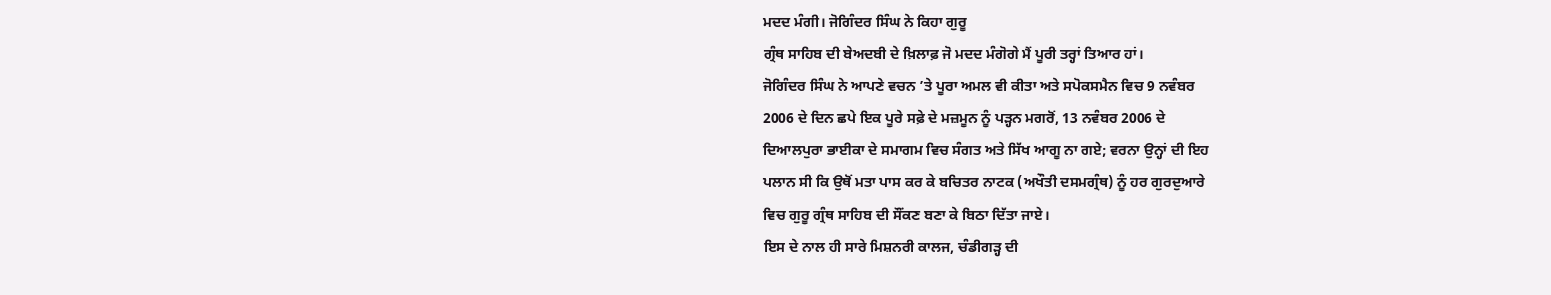ਮਦਦ ਮੰਗੀ। ਜੋਗਿੰਦਰ ਸਿੰਘ ਨੇ ਕਿਹਾ ਗੁਰੂ
ਗ੍ਰੰਥ ਸਾਹਿਬ ਦੀ ਬੇਅਦਬੀ ਦੇ ਖ਼ਿਲਾਫ਼ ਜੋ ਮਦਦ ਮੰਗੋਗੇ ਮੈਂ ਪੂਰੀ ਤਰ੍ਹਾਂ ਤਿਆਰ ਹਾਂ।
ਜੋਗਿੰਦਰ ਸਿੰਘ ਨੇ ਆਪਣੇ ਵਚਨ ’ਤੇ ਪੂਰਾ ਅਮਲ ਵੀ ਕੀਤਾ ਅਤੇ ਸਪੋਕਸਮੈਨ ਵਿਚ 9 ਨਵੰਬਰ
2006 ਦੇ ਦਿਨ ਛਪੇ ਇਕ ਪੂਰੇ ਸਫ਼ੇ ਦੇ ਮਜ਼ਮੂਨ ਨੂੰ ਪੜ੍ਹਨ ਮਗਰੋਂ, 13 ਨਵੰਬਰ 2006 ਦੇ
ਦਿਆਲਪੁਰਾ ਭਾਈਕਾ ਦੇ ਸਮਾਗਮ ਵਿਚ ਸੰਗਤ ਅਤੇ ਸਿੱਖ ਆਗੂ ਨਾ ਗਏ; ਵਰਨਾ ਉਨ੍ਹਾਂ ਦੀ ਇਹ
ਪਲਾਨ ਸੀ ਕਿ ਉਥੋਂ ਮਤਾ ਪਾਸ ਕਰ ਕੇ ਬਚਿਤਰ ਨਾਟਕ (ਅਖੌਤੀ ਦਸਮਗ੍ਰੰਥ) ਨੂੰ ਹਰ ਗੁਰਦੁਆਰੇ
ਵਿਚ ਗੁਰੂ ਗ੍ਰੰਥ ਸਾਹਿਬ ਦੀ ਸੌਂਕਣ ਬਣਾ ਕੇ ਬਿਠਾ ਦਿੱਤਾ ਜਾਏ।
ਇਸ ਦੇ ਨਾਲ ਹੀ ਸਾਰੇ ਮਿਸ਼ਨਰੀ ਕਾਲਜ, ਚੰਡੀਗੜ੍ਹ ਦੀ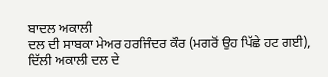ਬਾਦਲ ਅਕਾਲੀ
ਦਲ ਦੀ ਸਾਬਕਾ ਮੇਅਰ ਹਰਜਿੰਦਰ ਕੌਰ (ਮਗਰੋਂ ਉਹ ਪਿੱਛੇ ਹਟ ਗਈ), ਦਿੱਲੀ ਅਕਾਲੀ ਦਲ ਦੇ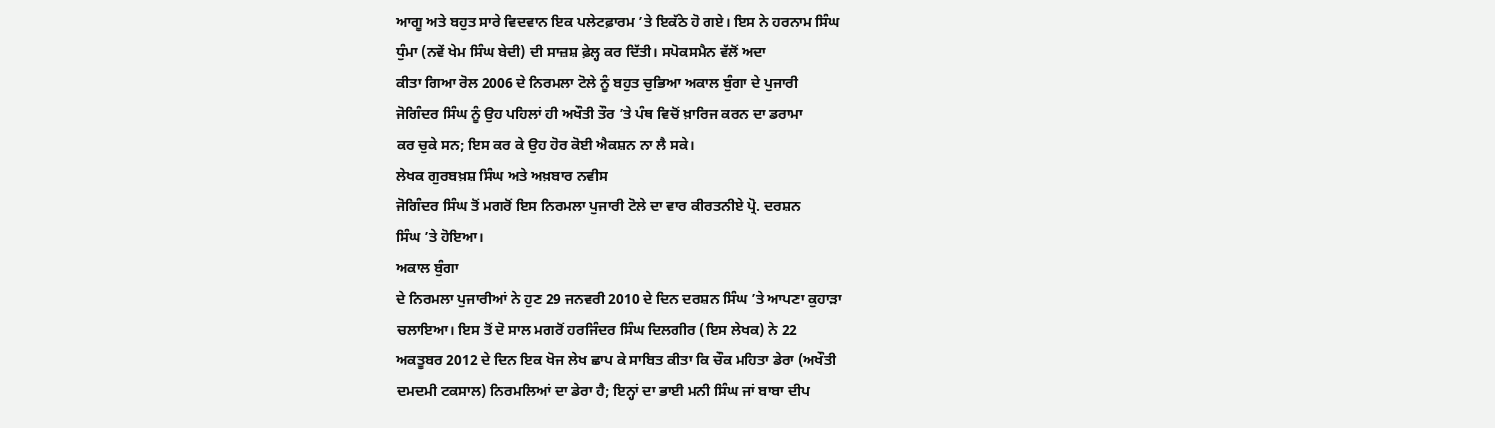ਆਗੂ ਅਤੇ ਬਹੁਤ ਸਾਰੇ ਵਿਦਵਾਨ ਇਕ ਪਲੇਟਫ਼ਾਰਮ ’ਤੇ ਇਕੱਠੇ ਹੋ ਗਏ। ਇਸ ਨੇ ਹਰਨਾਮ ਸਿੰਘ
ਧੁੰਮਾ (ਨਵੇਂ ਖੇਮ ਸਿੰਘ ਬੇਦੀ) ਦੀ ਸਾਜ਼ਸ਼ ਫ਼ੇਲ੍ਹ ਕਰ ਦਿੱਤੀ। ਸਪੋਕਸਮੈਨ ਵੱਲੋਂ ਅਦਾ
ਕੀਤਾ ਗਿਆ ਰੋਲ 2006 ਦੇ ਨਿਰਮਲਾ ਟੋਲੇ ਨੂੰ ਬਹੁਤ ਚੁਭਿਆ ਅਕਾਲ ਬੁੰਗਾ ਦੇ ਪੁਜਾਰੀ
ਜੋਗਿੰਦਰ ਸਿੰਘ ਨੂੰ ਉਹ ਪਹਿਲਾਂ ਹੀ ਅਖੌਤੀ ਤੌਰ ’ਤੇ ਪੰਥ ਵਿਚੋਂ ਖ਼ਾਰਿਜ ਕਰਨ ਦਾ ਡਰਾਮਾ
ਕਰ ਚੁਕੇ ਸਨ; ਇਸ ਕਰ ਕੇ ਉਹ ਹੋਰ ਕੋਈ ਐਕਸ਼ਨ ਨਾ ਲੈ ਸਕੇ।
ਲੇਖਕ ਗੁਰਬਖ਼ਸ਼ ਸਿੰਘ ਅਤੇ ਅਖ਼ਬਾਰ ਨਵੀਸ
ਜੋਗਿੰਦਰ ਸਿੰਘ ਤੋਂ ਮਗਰੋਂ ਇਸ ਨਿਰਮਲਾ ਪੁਜਾਰੀ ਟੋਲੇ ਦਾ ਵਾਰ ਕੀਰਤਨੀਏ ਪ੍ਰੋ. ਦਰਸ਼ਨ
ਸਿੰਘ ’ਤੇ ਹੋਇਆ।
ਅਕਾਲ ਬੁੰਗਾ
ਦੇ ਨਿਰਮਲਾ ਪੁਜਾਰੀਆਂ ਨੇ ਹੁਣ 29 ਜਨਵਰੀ 2010 ਦੇ ਦਿਨ ਦਰਸ਼ਨ ਸਿੰਘ ’ਤੇ ਆਪਣਾ ਕੁਹਾੜਾ
ਚਲਾਇਆ। ਇਸ ਤੋਂ ਦੋ ਸਾਲ ਮਗਰੋਂ ਹਰਜਿੰਦਰ ਸਿੰਘ ਦਿਲਗੀਰ (ਇਸ ਲੇਖਕ) ਨੇ 22
ਅਕਤੂਬਰ 2012 ਦੇ ਦਿਨ ਇਕ ਖੋਜ ਲੇਖ ਛਾਪ ਕੇ ਸਾਬਿਤ ਕੀਤਾ ਕਿ ਚੌਕ ਮਹਿਤਾ ਡੇਰਾ (ਅਖੌਤੀ
ਦਮਦਮੀ ਟਕਸਾਲ) ਨਿਰਮਲਿਆਂ ਦਾ ਡੇਰਾ ਹੈ; ਇਨ੍ਹਾਂ ਦਾ ਭਾਈ ਮਨੀ ਸਿੰਘ ਜਾਂ ਬਾਬਾ ਦੀਪ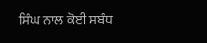ਸਿੰਘ ਨਾਲ ਕੋਈ ਸਬੰਧ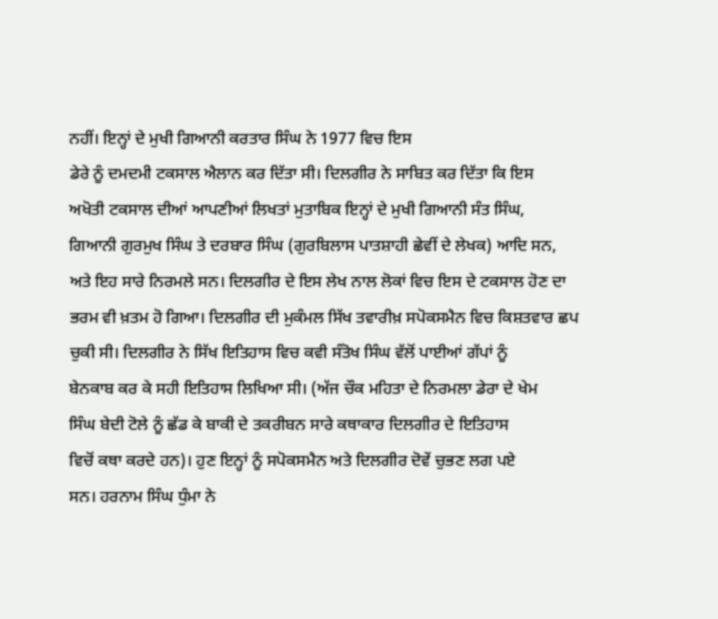ਨਹੀਂ। ਇਨ੍ਹਾਂ ਦੇ ਮੁਖੀ ਗਿਆਨੀ ਕਰਤਾਰ ਸਿੰਘ ਨੇ 1977 ਵਿਚ ਇਸ
ਡੇਰੇ ਨੂੰ ਦਮਦਮੀ ਟਕਸਾਲ ਐਲਾਨ ਕਰ ਦਿੱਤਾ ਸੀ। ਦਿਲਗੀਰ ਨੇ ਸਾਬਿਤ ਕਰ ਦਿੱਤਾ ਕਿ ਇਸ
ਅਖੋਤੀ ਟਕਸਾਲ ਦੀਆਂ ਆਪਣੀਆਂ ਲਿਖਤਾਂ ਮੁਤਾਬਿਕ ਇਨ੍ਹਾਂ ਦੇ ਮੁਖੀ ਗਿਆਨੀ ਸੰਤ ਸਿੰਘ,
ਗਿਆਨੀ ਗੁਰਮੁਖ ਸਿੰਘ ਤੇ ਦਰਬਾਰ ਸਿੰਘ (ਗੁਰਬਿਲਾਸ ਪਾਤਸ਼ਾਹੀ ਛੇਵੀਂ ਦੇ ਲੇਖਕ) ਆਦਿ ਸਨ,
ਅਤੇ ਇਹ ਸਾਰੇ ਨਿਰਮਲੇ ਸਨ। ਦਿਲਗੀਰ ਦੇ ਇਸ ਲੇਖ ਨਾਲ ਲੋਕਾਂ ਵਿਚ ਇਸ ਦੇ ਟਕਸਾਲ ਹੋਣ ਦਾ
ਭਰਮ ਵੀ ਖ਼ਤਮ ਹੋ ਗਿਆ। ਦਿਲਗੀਰ ਦੀ ਮੁਕੰਮਲ ਸਿੱਖ ਤਵਾਰੀਖ਼ ਸਪੋਕਸਮੈਨ ਵਿਚ ਕਿਸ਼ਤਵਾਰ ਛਪ
ਚੁਕੀ ਸੀ। ਦਿਲਗੀਰ ਨੇ ਸਿੱਖ ਇਤਿਹਾਸ ਵਿਚ ਕਵੀ ਸੰਤੋਖ ਸਿੰਘ ਵੱਲੋਂ ਪਾਈਆਂ ਗੱਪਾਂ ਨੂੰ
ਬੇਨਕਾਬ ਕਰ ਕੇ ਸਹੀ ਇਤਿਹਾਸ ਲਿਖਿਆ ਸੀ। (ਅੱਜ ਚੌਕ ਮਹਿਤਾ ਦੇ ਨਿਰਮਲਾ ਡੇਰਾ ਦੇ ਖੇਮ
ਸਿੰਘ ਬੇਦੀ ਟੋਲੇ ਨੂੰ ਛੱਡ ਕੇ ਬਾਕੀ ਦੇ ਤਕਰੀਬਨ ਸਾਰੇ ਕਥਾਕਾਰ ਦਿਲਗੀਰ ਦੇ ਇਤਿਹਾਸ
ਵਿਚੋਂ ਕਥਾ ਕਰਦੇ ਹਨ)। ਹੁਣ ਇਨ੍ਹਾਂ ਨੂੰ ਸਪੋਕਸਮੈਨ ਅਤੇ ਦਿਲਗੀਰ ਦੋਵੇਂ ਚੁਭਣ ਲਗ ਪਏ
ਸਨ। ਹਰਨਾਮ ਸਿੰਘ ਧੁੰਮਾ ਨੇ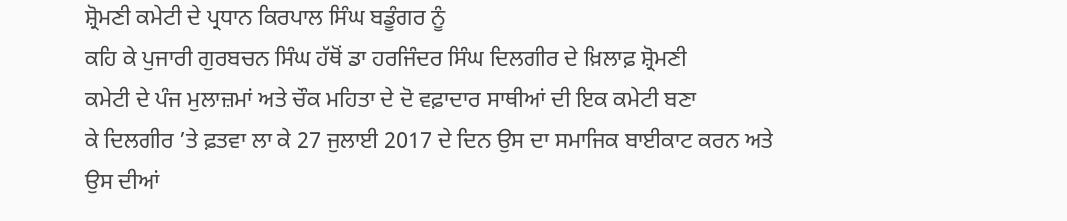ਸ਼੍ਰੋਮਣੀ ਕਮੇਟੀ ਦੇ ਪ੍ਰਧਾਨ ਕਿਰਪਾਲ ਸਿੰਘ ਬਡੂੰਗਰ ਨੂੰ
ਕਹਿ ਕੇ ਪੁਜਾਰੀ ਗੁਰਬਚਨ ਸਿੰਘ ਹੱਥੋਂ ਡਾ ਹਰਜਿੰਦਰ ਸਿੰਘ ਦਿਲਗੀਰ ਦੇ ਖ਼ਿਲਾਫ਼ ਸ਼੍ਰੋਮਣੀ
ਕਮੇਟੀ ਦੇ ਪੰਜ ਮੁਲਾਜ਼ਮਾਂ ਅਤੇ ਚੌਕ ਮਹਿਤਾ ਦੇ ਦੋ ਵਫ਼ਾਦਾਰ ਸਾਥੀਆਂ ਦੀ ਇਕ ਕਮੇਟੀ ਬਣਾ
ਕੇ ਦਿਲਗੀਰ ’ਤੇ ਫ਼ਤਵਾ ਲਾ ਕੇ 27 ਜੁਲਾਈ 2017 ਦੇ ਦਿਨ ਉਸ ਦਾ ਸਮਾਜਿਕ ਬਾਈਕਾਟ ਕਰਨ ਅਤੇ
ਉਸ ਦੀਆਂ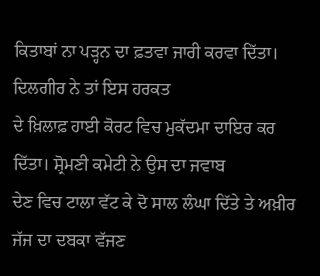ਕਿਤਾਬਾਂ ਨਾ ਪੜ੍ਹਨ ਦਾ ਫ਼ਤਵਾ ਜਾਰੀ ਕਰਵਾ ਦਿੱਤਾ। ਦਿਲਗੀਰ ਨੇ ਤਾਂ ਇਸ ਹਰਕਤ
ਦੇ ਖ਼ਿਲਾਫ਼ ਹਾਈ ਕੋਰਟ ਵਿਚ ਮੁਕੱਦਮਾ ਦਾਇਰ ਕਰ ਦਿੱਤਾ। ਸ਼੍ਰੋਮਣੀ ਕਮੇਟੀ ਨੇ ਉਸ ਦਾ ਜਵਾਬ
ਦੇਣ ਵਿਚ ਟਾਲਾ ਵੱਟ ਕੇ ਦੋ ਸਾਲ ਲੰਘਾ ਦਿੱਤੇ ਤੇ ਅਖ਼ੀਰ ਜੱਜ ਦਾ ਦਬਕਾ ਵੱਜਣ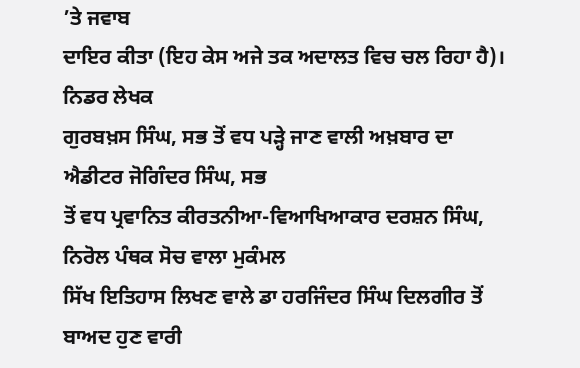’ਤੇ ਜਵਾਬ
ਦਾਇਰ ਕੀਤਾ (ਇਹ ਕੇਸ ਅਜੇ ਤਕ ਅਦਾਲਤ ਵਿਚ ਚਲ ਰਿਹਾ ਹੈ)।
ਨਿਡਰ ਲੇਖਕ
ਗੁਰਬਖ਼ਸ ਸਿੰਘ, ਸਭ ਤੋਂ ਵਧ ਪੜ੍ਹੇ ਜਾਣ ਵਾਲੀ ਅਖ਼ਬਾਰ ਦਾ ਐਡੀਟਰ ਜੋਗਿੰਦਰ ਸਿੰਘ, ਸਭ
ਤੋਂ ਵਧ ਪ੍ਰਵਾਨਿਤ ਕੀਰਤਨੀਆ-ਵਿਆਖਿਆਕਾਰ ਦਰਸ਼ਨ ਸਿੰਘ, ਨਿਰੋਲ ਪੰਥਕ ਸੋਚ ਵਾਲਾ ਮੁਕੰਮਲ
ਸਿੱਖ ਇਤਿਹਾਸ ਲਿਖਣ ਵਾਲੇ ਡਾ ਹਰਜਿੰਦਰ ਸਿੰਘ ਦਿਲਗੀਰ ਤੋਂ ਬਾਅਦ ਹੁਣ ਵਾਰੀ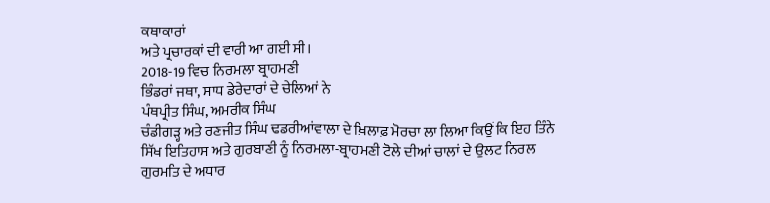ਕਥਾਕਾਰਾਂ
ਅਤੇ ਪ੍ਰਚਾਰਕਾਂ ਦੀ ਵਾਰੀ ਆ ਗਈ ਸੀ।
2018-19 ਵਿਚ ਨਿਰਮਲਾ ਬ੍ਰਾਹਮਣੀ
ਭਿੰਡਰਾਂ ਜਥਾ, ਸਾਧ ਡੇਰੇਦਾਰਾਂ ਦੇ ਚੇਲਿਆਂ ਨੇ
ਪੰਥਪ੍ਰੀਤ ਸਿੰਘ, ਅਮਰੀਕ ਸਿੰਘ
ਚੰਡੀਗੜ੍ਹ ਅਤੇ ਰਣਜੀਤ ਸਿੰਘ ਢਡਰੀਆਂਵਾਲਾ ਦੇ ਖ਼ਿਲਾਫ਼ ਮੋਰਚਾ ਲਾ ਲਿਆ ਕਿਉਂ ਕਿ ਇਹ ਤਿੰਨੇ
ਸਿੱਖ ਇਤਿਹਾਸ ਅਤੇ ਗੁਰਬਾਣੀ ਨੂੰ ਨਿਰਮਲਾ-ਬ੍ਰਾਹਮਣੀ ਟੋਲੇ ਦੀਆਂ ਚਾਲਾਂ ਦੇ ਉਲਟ ਨਿਰਲ
ਗੁਰਮਤਿ ਦੇ ਅਧਾਰ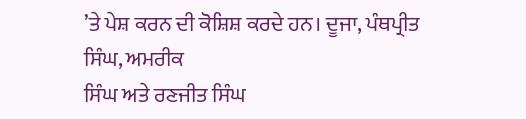’ਤੇ ਪੇਸ਼ ਕਰਨ ਦੀ ਕੋਸ਼ਿਸ਼ ਕਰਦੇ ਹਨ। ਦੂਜਾ, ਪੰਥਪ੍ਰੀਤ ਸਿੰਘ, ਅਮਰੀਕ
ਸਿੰਘ ਅਤੇ ਰਣਜੀਤ ਸਿੰਘ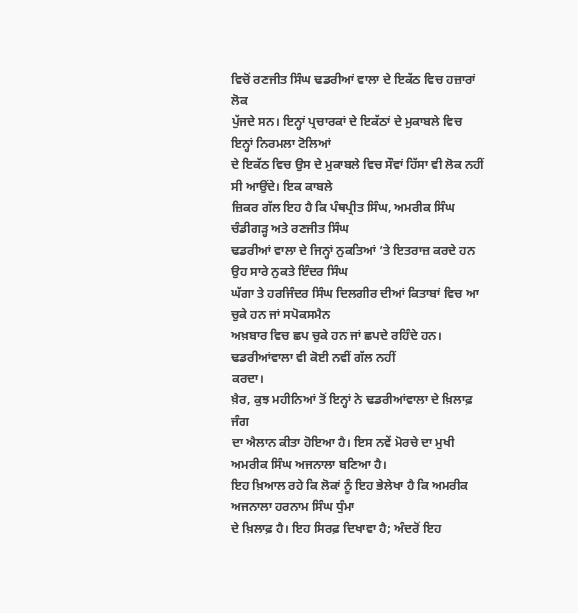ਵਿਚੋਂ ਰਣਜੀਤ ਸਿੰਘ ਢਡਰੀਆਂ ਵਾਲਾ ਦੇ ਇਕੱਠ ਵਿਚ ਹਜ਼ਾਰਾਂ ਲੋਕ
ਪੁੱਜਦੇ ਸਨ। ਇਨ੍ਹਾਂ ਪ੍ਰਚਾਰਕਾਂ ਦੇ ਇਕੱਠਾਂ ਦੇ ਮੁਕਾਬਲੇ ਵਿਚ ਇਨ੍ਹਾਂ ਨਿਰਮਲਾ ਟੋਲਿਆਂ
ਦੇ ਇਕੱਠ ਵਿਚ ਉਸ ਦੇ ਮੁਕਾਬਲੇ ਵਿਚ ਸੌਵਾਂ ਹਿੱਸਾ ਵੀ ਲੋਕ ਨਹੀਂ ਸੀ ਆਉਂਦੇ। ਇਕ ਕਾਬਲੇ
ਜ਼ਿਕਰ ਗੱਲ ਇਹ ਹੈ ਕਿ ਪੰਥਪ੍ਰੀਤ ਸਿੰਘ, ਅਮਰੀਕ ਸਿੰਘ ਚੰਡੀਗੜ੍ਹ ਅਤੇ ਰਣਜੀਤ ਸਿੰਘ
ਢਡਰੀਆਂ ਵਾਲਾ ਦੇ ਜਿਨ੍ਹਾਂ ਨੁਕਤਿਆਂ ’ਤੇ ਇਤਰਾਜ਼ ਕਰਦੇ ਹਨ ਉਹ ਸਾਰੇ ਨੁਕਤੇ ਇੰਦਰ ਸਿੰਘ
ਘੱਗਾ ਤੇ ਹਰਜਿੰਦਰ ਸਿੰਘ ਦਿਲਗੀਰ ਦੀਆਂ ਕਿਤਾਬਾਂ ਵਿਚ ਆ ਚੁਕੇ ਹਨ ਜਾਂ ਸਪੋਕਸਮੈਨ
ਅਖ਼ਬਾਰ ਵਿਚ ਛਪ ਚੁਕੇ ਹਨ ਜਾਂ ਛਪਦੇ ਰਹਿੰਦੇ ਹਨ। ਢਡਰੀਆਂਵਾਲਾ ਵੀ ਕੋਈ ਨਵੀਂ ਗੱਲ ਨਹੀਂ
ਕਰਦਾ।
ਖ਼ੈਰ, ਕੁਝ ਮਹੀਨਿਆਂ ਤੋਂ ਇਨ੍ਹਾਂ ਨੇ ਢਡਰੀਆਂਵਾਲਾ ਦੇ ਖ਼ਿਲਾਫ਼ ਜੰਗ
ਦਾ ਐਲਾਨ ਕੀਤਾ ਹੋਇਆ ਹੈ। ਇਸ ਨਵੇਂ ਮੋਰਚੇ ਦਾ ਮੁਖੀ ਅਮਰੀਕ ਸਿੰਘ ਅਜਨਾਲਾ ਬਣਿਆ ਹੈ।
ਇਹ ਖ਼ਿਆਲ ਰਹੇ ਕਿ ਲੋਕਾਂ ਨੂੰ ਇਹ ਭੇਲੇਖਾ ਹੈ ਕਿ ਅਮਰੀਕ ਅਜਨਾਲਾ ਹਰਨਾਮ ਸਿੰਘ ਧੁੰਮਾ
ਦੇ ਖ਼ਿਲਾਫ਼ ਹੈ। ਇਹ ਸਿਰਫ਼ ਦਿਖਾਵਾ ਹੈ; ਅੰਦਰੋਂ ਇਹ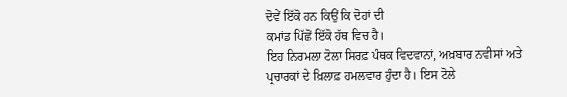ਦੋਵੇਂ ਇੱਕੋ ਹਨ ਕਿਉਂ ਕਿ ਦੋਹਾਂ ਦੀ
ਕਮਾਂਡ ਪਿੱਛੋਂ ਇੱਕੋ ਹੱਥ ਵਿਚ ਹੈ।
ਇਹ ਨਿਰਮਲਾ ਟੋਲਾ ਸਿਰਫ਼ ਪੰਥਕ ਵਿਦਵਾਨਾਂ, ਅਖ਼ਬਾਰ ਨਵੀਸਾਂ ਅਤੇ
ਪ੍ਰਚਾਰਕਾਂ ਦੇ ਖ਼ਿਲਾਫ਼ ਹਮਲਵਾਰ ਹੁੰਦਾ ਹੈ। ਇਸ ਟੋਲੇ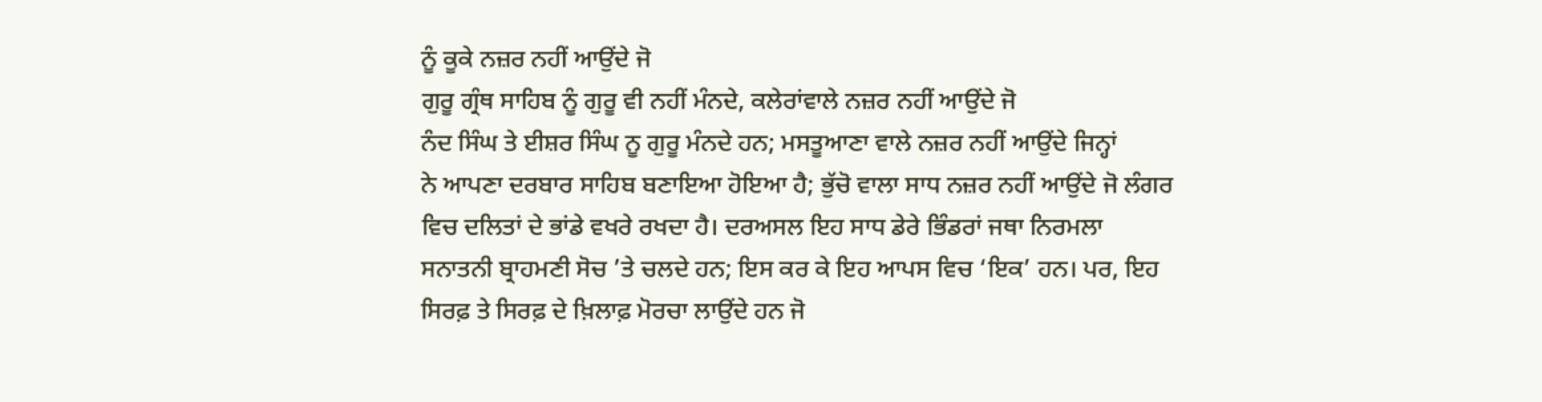ਨੂੰ ਕੂਕੇ ਨਜ਼ਰ ਨਹੀਂ ਆਉਂਦੇ ਜੋ
ਗੁਰੂ ਗ੍ਰੰਥ ਸਾਹਿਬ ਨੂੰ ਗੁਰੂ ਵੀ ਨਹੀਂ ਮੰਨਦੇ, ਕਲੇਰਾਂਵਾਲੇ ਨਜ਼ਰ ਨਹੀਂ ਆਉਂਦੇ ਜੋ
ਨੰਦ ਸਿੰਘ ਤੇ ਈਸ਼ਰ ਸਿੰਘ ਨੂ ਗੁਰੂ ਮੰਨਦੇ ਹਨ; ਮਸਤੂਆਣਾ ਵਾਲੇ ਨਜ਼ਰ ਨਹੀਂ ਆਉਂਦੇ ਜਿਨ੍ਹਾਂ
ਨੇ ਆਪਣਾ ਦਰਬਾਰ ਸਾਹਿਬ ਬਣਾਇਆ ਹੋਇਆ ਹੈ; ਭੁੱਚੋ ਵਾਲਾ ਸਾਧ ਨਜ਼ਰ ਨਹੀਂ ਆਉਂਦੇ ਜੋ ਲੰਗਰ
ਵਿਚ ਦਲਿਤਾਂ ਦੇ ਭਾਂਡੇ ਵਖਰੇ ਰਖਦਾ ਹੈ। ਦਰਅਸਲ ਇਹ ਸਾਧ ਡੇਰੇ ਭਿੰਡਰਾਂ ਜਥਾ ਨਿਰਮਲਾ
ਸਨਾਤਨੀ ਬ੍ਰਾਹਮਣੀ ਸੋਚ ’ਤੇ ਚਲਦੇ ਹਨ; ਇਸ ਕਰ ਕੇ ਇਹ ਆਪਸ ਵਿਚ ‘ਇਕ’ ਹਨ। ਪਰ, ਇਹ
ਸਿਰਫ਼ ਤੇ ਸਿਰਫ਼ ਦੇ ਖ਼ਿਲਾਫ਼ ਮੋਰਚਾ ਲਾਉਂਦੇ ਹਨ ਜੋ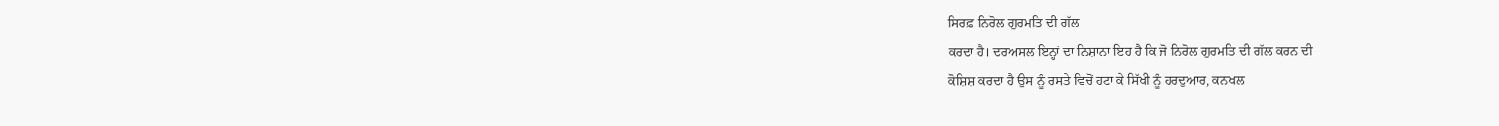ਸਿਰਫ਼ ਨਿਰੋਲ ਗੁਰਮਤਿ ਦੀ ਗੱਲ
ਕਰਦਾ ਹੈ। ਦਰਅਸਲ ਇਨ੍ਹਾਂ ਦਾ ਨਿਸ਼ਾਨਾ ਇਹ ਹੈ ਕਿ ਜੋ ਨਿਰੋਲ ਗੁਰਮਤਿ ਦੀ ਗੱਲ ਕਰਨ ਦੀ
ਕੋਸ਼ਿਸ਼ ਕਰਦਾ ਹੈ ਉਸ ਨੂੰ ਰਸਤੇ ਵਿਚੋਂ ਹਟਾ ਕੇ ਸਿੱਖੀ ਨੂੰ ਹਰਦੁਆਰ, ਕਨਖਲ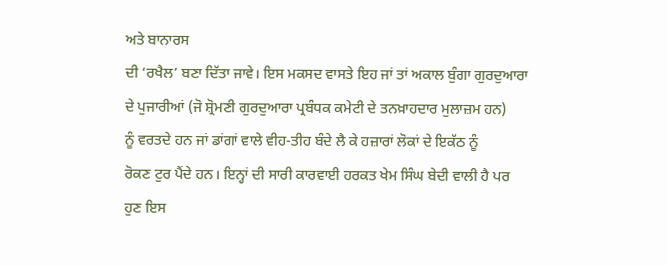ਅਤੇ ਬਾਨਾਰਸ
ਦੀ ‘ਰਖੈਲ’ ਬਣਾ ਦਿੱਤਾ ਜਾਵੇ। ਇਸ ਮਕਸਦ ਵਾਸਤੇ ਇਹ ਜਾਂ ਤਾਂ ਅਕਾਲ ਬੁੰਗਾ ਗੁਰਦੁਆਰਾ
ਦੇ ਪੁਜਾਰੀਆਂ (ਜੋ ਸ਼੍ਰੋਮਣੀ ਗੁਰਦੁਆਰਾ ਪ੍ਰਬੰਧਕ ਕਮੇਟੀ ਦੇ ਤਨਖ਼ਾਹਦਾਰ ਮੁਲਾਜ਼ਮ ਹਨ)
ਨੂੰ ਵਰਤਦੇ ਹਨ ਜਾਂ ਡਾਂਗਾਂ ਵਾਲੇ ਵੀਹ-ਤੀਹ ਬੰਦੇ ਲੈ ਕੇ ਹਜ਼ਾਰਾਂ ਲੋਕਾਂ ਦੇ ਇਕੱਠ ਨੂੰ
ਰੋਕਣ ਟੁਰ ਪੈਂਦੇ ਹਨ। ਇਨ੍ਹਾਂ ਦੀ ਸਾਰੀ ਕਾਰਵਾਈ ਹਰਕਤ ਖੇਮ ਸਿੰਘ ਬੇਦੀ ਵਾਲੀ ਹੈ ਪਰ
ਹੁਣ ਇਸ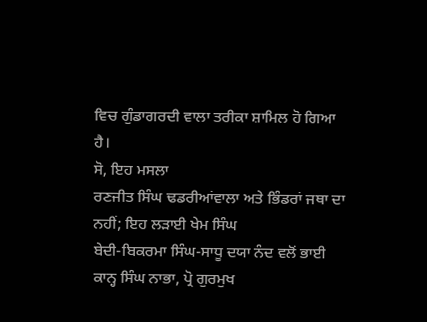ਵਿਚ ਗੁੰਡਾਗਰਦੀ ਵਾਲਾ ਤਰੀਕਾ ਸ਼ਾਮਿਲ ਹੋ ਗਿਆ ਹੈ।
ਸੋ, ਇਹ ਮਸਲਾ
ਰਣਜੀਤ ਸਿੰਘ ਢਡਰੀਆਂਵਾਲਾ ਅਤੇ ਭਿੰਡਰਾਂ ਜਥਾ ਦਾ ਨਹੀਂ; ਇਹ ਲੜਾਈ ਖੇਮ ਸਿੰਘ
ਬੇਦੀ-ਬਿਕਰਮਾ ਸਿੰਘ-ਸਾਧੂ ਦਯਾ ਨੰਦ ਵਲੋਂ ਭਾਈ ਕਾਨ੍ਹ ਸਿੰਘ ਨਾਭਾ, ਪ੍ਰੋ ਗੁਰਮੁਖ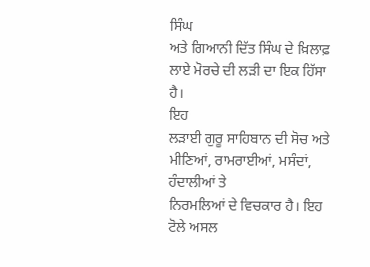ਸਿੰਘ
ਅਤੇ ਗਿਆਨੀ ਦਿੱਤ ਸਿੰਘ ਦੇ ਖ਼ਿਲਾਫ਼ ਲਾਏ ਮੋਰਚੇ ਦੀ ਲੜੀ ਦਾ ਇਕ ਹਿੱਸਾ ਹੈ।
ਇਹ
ਲੜਾਈ ਗੁਰੂ ਸਾਹਿਬਾਨ ਦੀ ਸੋਚ ਅਤੇ ਮੀਣਿਆਂ, ਰਾਮਰਾਈਆਂ, ਮਸੰਦਾਂ, ਹੰਦਾਲੀਆਂ ਤੇ
ਨਿਰਮਲਿਆਂ ਦੇ ਵਿਚਕਾਰ ਹੈ। ਇਹ ਟੋਲੇ ਅਸਲ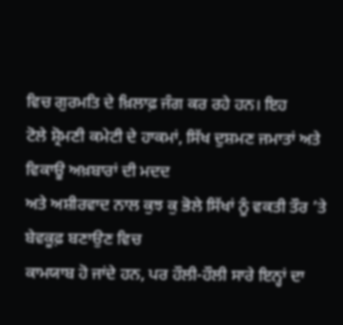ਵਿਚ ਗੁਰਮਤਿ ਦੇ ਖ਼ਿਲਾਫ਼ ਜੰਗ ਕਰ ਰਹੇ ਹਨ। ਇਹ
ਟੋਲੇ ਸ਼੍ਰੋਮਣੀ ਕਮੇਟੀ ਦੇ ਹਾਕਮਾਂ, ਸਿੱਖ ਦੁਸ਼ਮਣ ਜਮਾਤਾਂ ਅਤੇ ਵਿਕਾਊ ਅਖ਼ਬਾਰਾਂ ਦੀ ਮਦਦ
ਅਤੇ ਅਸ਼ੀਰਵਾਦ ਨਾਲ ਕੁਝ ਕੁ ਭੋਲੇ ਸਿੱਖਾਂ ਨੂੰ ਵਕਤੀ ਤੌਰ ’ਤੇ ਬੇਵਕੂਫ਼ ਬਣਾਉਣ ਵਿਚ
ਕਾਮਯਾਬ ਹੋ ਜਾਂਦੇ ਹਨ, ਪਰ ਹੌਲੀ-ਹੌਲੀ ਸਾਰੇ ਇਨ੍ਹਾਂ ਦਾ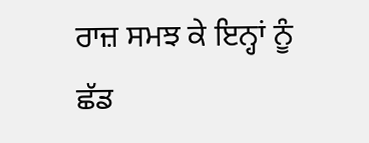ਰਾਜ਼ ਸਮਝ ਕੇ ਇਨ੍ਹਾਂ ਨੂੰ
ਛੱਡ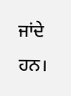ਜਾਂਦੇ ਹਨ।